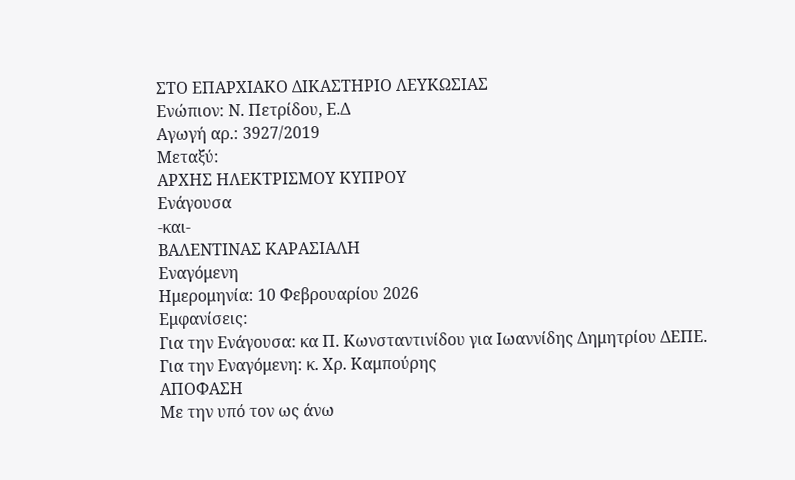ΣΤΟ ΕΠΑΡΧΙΑΚΟ ΔΙΚΑΣΤΗΡΙΟ ΛΕΥΚΩΣΙΑΣ
Ενώπιον: Ν. Πετρίδου, Ε.Δ
Αγωγή αρ.: 3927/2019
Μεταξύ:
ΑΡΧΗΣ ΗΛΕΚΤΡΙΣΜΟΥ ΚΥΠΡΟΥ
Ενάγουσα
-και-
ΒΑΛΕΝΤΙΝΑΣ ΚΑΡΑΣΙΑΛΗ
Εναγόμενη
Ημερομηνία: 10 Φεβρουαρίου 2026
Εμφανίσεις:
Για την Ενάγουσα: κα Π. Κωνσταντινίδου για Ιωαννίδης Δημητρίου ΔΕΠΕ.
Για την Εναγόμενη: κ. Χρ. Καμπούρης
ΑΠΟΦΑΣΗ
Με την υπό τον ως άνω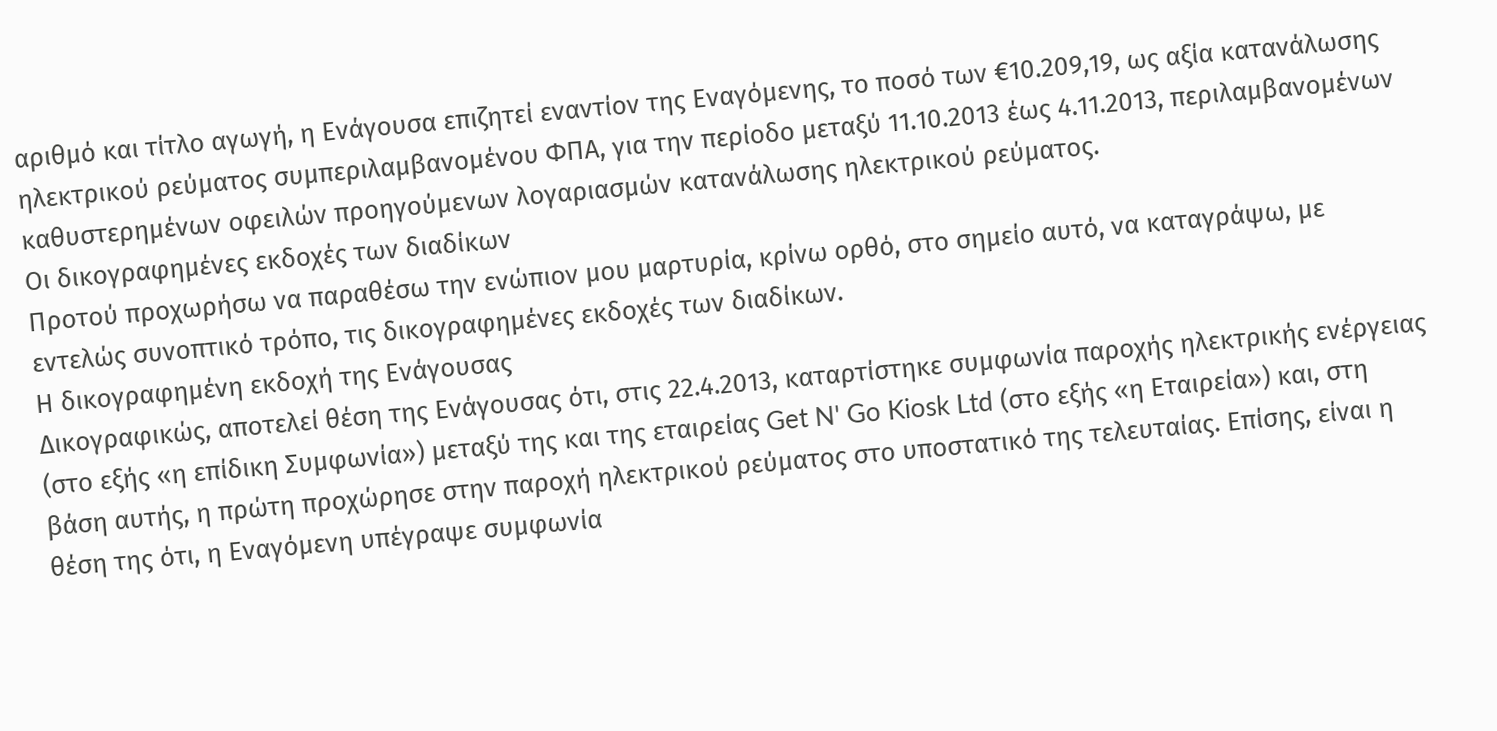αριθμό και τίτλο αγωγή, η Ενάγουσα επιζητεί εναντίον της Εναγόμενης, το ποσό των €10.209,19, ως αξία κατανάλωσης ηλεκτρικού ρεύματος συμπεριλαμβανομένου ΦΠΑ, για την περίοδο μεταξύ 11.10.2013 έως 4.11.2013, περιλαμβανομένων καθυστερημένων οφειλών προηγούμενων λογαριασμών κατανάλωσης ηλεκτρικού ρεύματος.
Οι δικογραφημένες εκδοχές των διαδίκων
Προτού προχωρήσω να παραθέσω την ενώπιον μου μαρτυρία, κρίνω ορθό, στο σημείο αυτό, να καταγράψω, με εντελώς συνοπτικό τρόπο, τις δικογραφημένες εκδοχές των διαδίκων.
Η δικογραφημένη εκδοχή της Ενάγουσας
Δικογραφικώς, αποτελεί θέση της Ενάγουσας ότι, στις 22.4.2013, καταρτίστηκε συμφωνία παροχής ηλεκτρικής ενέργειας (στο εξής «η επίδικη Συμφωνία») μεταξύ της και της εταιρείας Get N' Go Kiosk Ltd (στο εξής «η Εταιρεία») και, στη βάση αυτής, η πρώτη προχώρησε στην παροχή ηλεκτρικού ρεύματος στο υποστατικό της τελευταίας. Επίσης, είναι η θέση της ότι, η Εναγόμενη υπέγραψε συμφωνία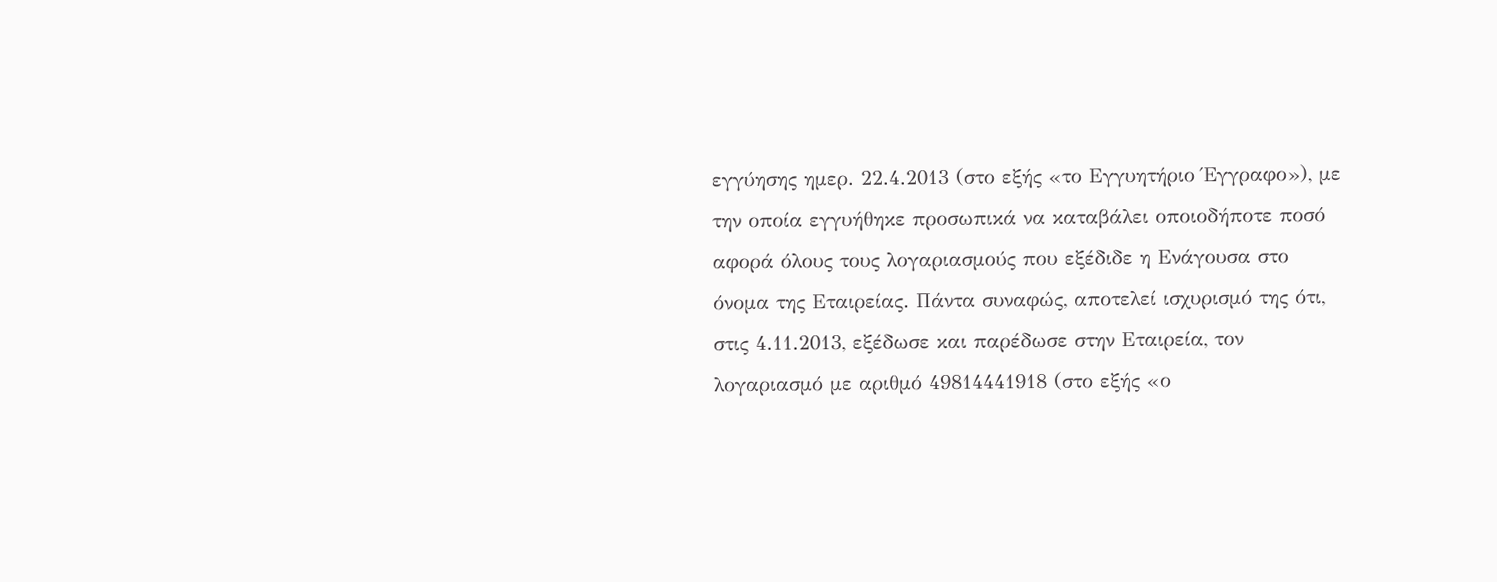εγγύησης ημερ. 22.4.2013 (στο εξής «το Εγγυητήριο Έγγραφο»), με την οποία εγγυήθηκε προσωπικά να καταβάλει οποιοδήποτε ποσό αφορά όλους τους λογαριασμούς που εξέδιδε η Ενάγουσα στο όνομα της Εταιρείας. Πάντα συναφώς, αποτελεί ισχυρισμό της ότι, στις 4.11.2013, εξέδωσε και παρέδωσε στην Εταιρεία, τον λογαριασμό με αριθμό 49814441918 (στο εξής «ο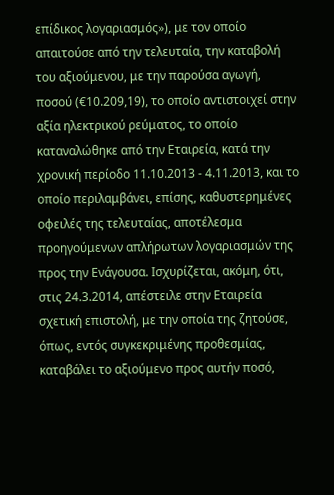επίδικος λογαριασμός»), με τον οποίο απαιτούσε από την τελευταία, την καταβολή του αξιούμενου, με την παρούσα αγωγή, ποσού (€10.209,19), το οποίο αντιστοιχεί στην αξία ηλεκτρικού ρεύματος, το οποίο καταναλώθηκε από την Εταιρεία, κατά την χρονική περίοδο 11.10.2013 ‑ 4.11.2013, και το οποίο περιλαμβάνει, επίσης, καθυστερημένες οφειλές της τελευταίας, αποτέλεσμα προηγούμενων απλήρωτων λογαριασμών της προς την Ενάγουσα. Ισχυρίζεται, ακόμη, ότι, στις 24.3.2014, απέστειλε στην Εταιρεία σχετική επιστολή, με την οποία της ζητούσε, όπως, εντός συγκεκριμένης προθεσμίας, καταβάλει το αξιούμενο προς αυτήν ποσό,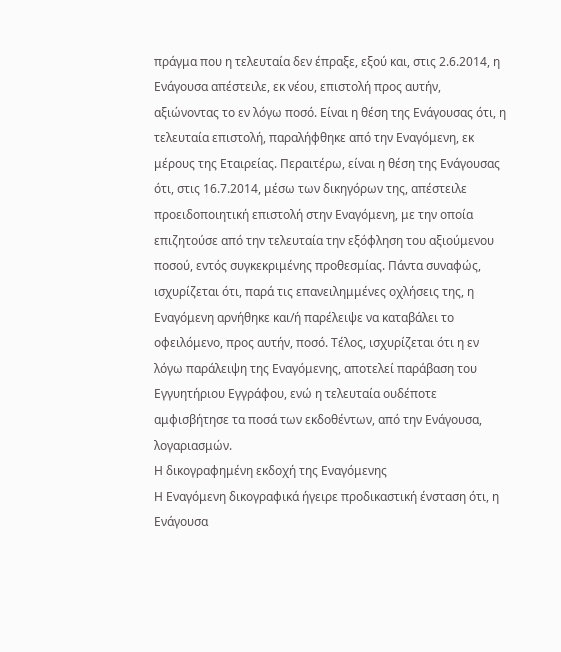πράγμα που η τελευταία δεν έπραξε, εξού και, στις 2.6.2014, η Ενάγουσα απέστειλε, εκ νέου, επιστολή προς αυτήν, αξιώνοντας το εν λόγω ποσό. Είναι η θέση της Ενάγουσας ότι, η τελευταία επιστολή, παραλήφθηκε από την Εναγόμενη, εκ μέρους της Εταιρείας. Περαιτέρω, είναι η θέση της Ενάγουσας ότι, στις 16.7.2014, μέσω των δικηγόρων της, απέστειλε προειδοποιητική επιστολή στην Εναγόμενη, με την οποία επιζητούσε από την τελευταία την εξόφληση του αξιούμενου ποσού, εντός συγκεκριμένης προθεσμίας. Πάντα συναφώς, ισχυρίζεται ότι, παρά τις επανειλημμένες οχλήσεις της, η Εναγόμενη αρνήθηκε και/ή παρέλειψε να καταβάλει το οφειλόμενο, προς αυτήν, ποσό. Τέλος, ισχυρίζεται ότι η εν λόγω παράλειψη της Εναγόμενης, αποτελεί παράβαση του Εγγυητήριου Εγγράφου, ενώ η τελευταία ουδέποτε αμφισβήτησε τα ποσά των εκδοθέντων, από την Ενάγουσα, λογαριασμών.
Η δικογραφημένη εκδοχή της Εναγόμενης
Η Εναγόμενη δικογραφικά ήγειρε προδικαστική ένσταση ότι, η Ενάγουσα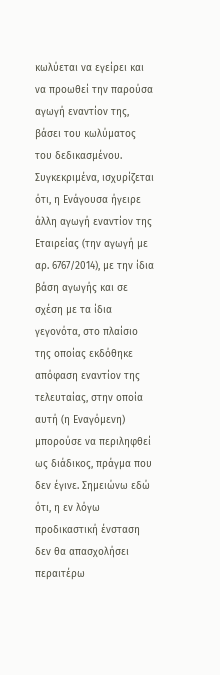κωλύεται να εγείρει και να προωθεί την παρούσα αγωγή εναντίον της, βάσει του κωλύματος του δεδικασμένου. Συγκεκριμένα, ισχυρίζεται ότι, η Ενάγουσα ήγειρε άλλη αγωγή εναντίον της Εταιρείας (την αγωγή με αρ. 6767/2014), με την ίδια βάση αγωγής και σε σχέση με τα ίδια γεγονότα, στο πλαίσιο της οποίας εκδόθηκε απόφαση εναντίον της τελευταίας, στην οποία αυτή (η Eναγόμενη) μπορούσε να περιληφθεί ως διάδικος, πράγμα που δεν έγινε. Σημειώνω εδώ ότι, η εν λόγω προδικαστική ένσταση δεν θα απασχολήσει περαιτέρω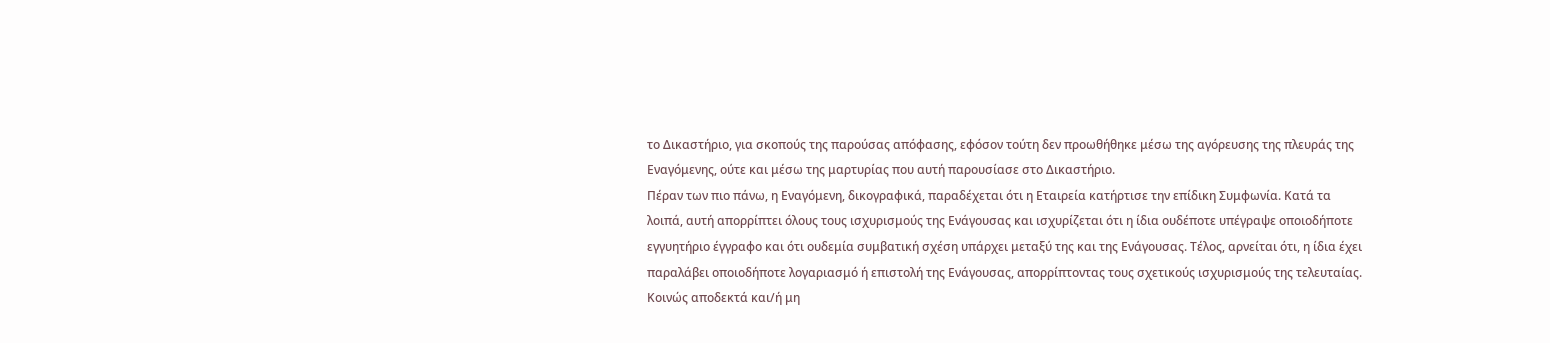το Δικαστήριο, για σκοπούς της παρούσας απόφασης, εφόσον τούτη δεν προωθήθηκε μέσω της αγόρευσης της πλευράς της Εναγόμενης, ούτε και μέσω της μαρτυρίας που αυτή παρουσίασε στο Δικαστήριο.
Πέραν των πιο πάνω, η Eναγόμενη, δικογραφικά, παραδέχεται ότι η Εταιρεία κατήρτισε την επίδικη Συμφωνία. Κατά τα λοιπά, αυτή απορρίπτει όλους τους ισχυρισμούς της Ενάγουσας και ισχυρίζεται ότι η ίδια ουδέποτε υπέγραψε οποιοδήποτε εγγυητήριο έγγραφο και ότι ουδεμία συμβατική σχέση υπάρχει μεταξύ της και της Ενάγουσας. Τέλος, αρνείται ότι, η ίδια έχει παραλάβει οποιοδήποτε λογαριασμό ή επιστολή της Ενάγουσας, απορρίπτοντας τους σχετικούς ισχυρισμούς της τελευταίας.
Κοινώς αποδεκτά και/ή μη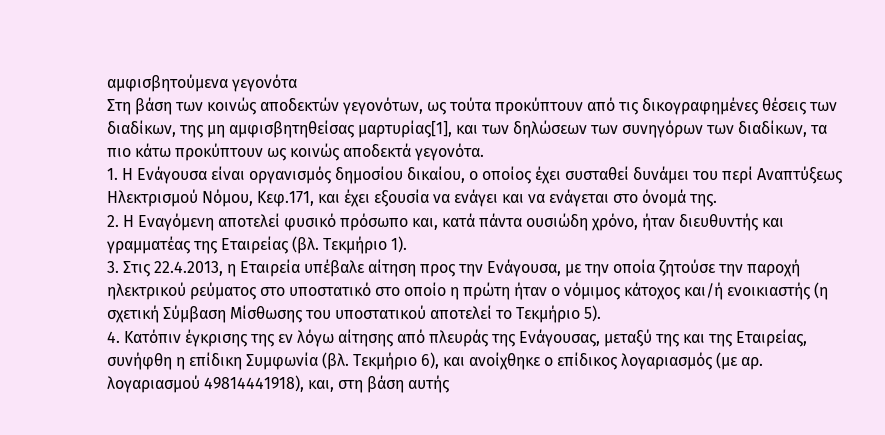αμφισβητούμενα γεγονότα
Στη βάση των κοινώς αποδεκτών γεγονότων, ως τούτα προκύπτουν από τις δικογραφημένες θέσεις των διαδίκων, της μη αμφισβητηθείσας μαρτυρίας[1], και των δηλώσεων των συνηγόρων των διαδίκων, τα πιο κάτω προκύπτουν ως κοινώς αποδεκτά γεγονότα.
1. Η Ενάγουσα είναι οργανισμός δημοσίου δικαίου, ο οποίος έχει συσταθεί δυνάμει του περί Αναπτύξεως Ηλεκτρισμού Νόμου, Κεφ.171, και έχει εξουσία να ενάγει και να ενάγεται στο όνομά της.
2. Η Eναγόμενη αποτελεί φυσικό πρόσωπο και, κατά πάντα ουσιώδη χρόνο, ήταν διευθυντής και γραμματέας της Εταιρείας (βλ. Τεκμήριο 1).
3. Στις 22.4.2013, η Εταιρεία υπέβαλε αίτηση προς την Ενάγουσα, με την οποία ζητούσε την παροχή ηλεκτρικού ρεύματος στο υποστατικό στο οποίο η πρώτη ήταν ο νόμιμος κάτοχος και/ή ενοικιαστής (η σχετική Σύμβαση Μίσθωσης του υποστατικού αποτελεί το Τεκμήριο 5).
4. Κατόπιν έγκρισης της εν λόγω αίτησης από πλευράς της Ενάγουσας, μεταξύ της και της Εταιρείας, συνήφθη η επίδικη Συμφωνία (βλ. Τεκμήριο 6), και ανοίχθηκε ο επίδικος λογαριασμός (με αρ. λογαριασμού 49814441918), και, στη βάση αυτής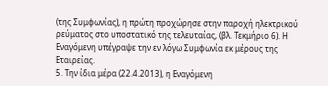(της Συμφωνίας), η πρώτη προχώρησε στην παροχή ηλεκτρικού ρεύματος στο υποστατικό της τελευταίας, (βλ. Τεκμήριο 6). Η Εναγόμενη υπέγραψε την εν λόγω Συμφωνία εκ μέρους της Εταιρείας.
5. Την ίδια μέρα (22.4.2013), η Εναγόμενη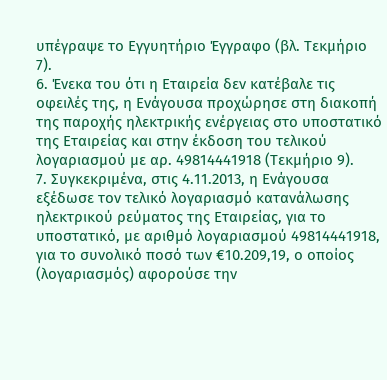υπέγραψε το Εγγυητήριο Έγγραφο (βλ. Τεκμήριο 7).
6. Ένεκα του ότι η Εταιρεία δεν κατέβαλε τις οφειλές της, η Ενάγουσα προχώρησε στη διακοπή της παροχής ηλεκτρικής ενέργειας στο υποστατικό της Εταιρείας και στην έκδοση του τελικού λογαριασμού με αρ. 49814441918 (Τεκμήριο 9).
7. Συγκεκριμένα, στις 4.11.2013, η Ενάγουσα εξέδωσε τον τελικό λογαριασμό κατανάλωσης ηλεκτρικού ρεύματος της Εταιρείας, για το υποστατικό, με αριθμό λογαριασμού 49814441918, για το συνολικό ποσό των €10.209,19, ο οποίος (λογαριασμός) αφορούσε την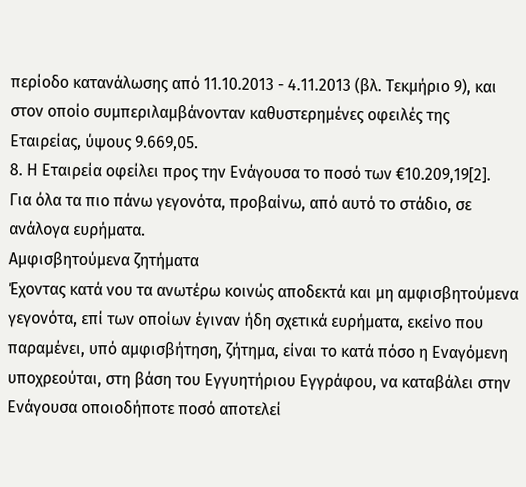περίοδο κατανάλωσης από 11.10.2013 - 4.11.2013 (βλ. Τεκμήριο 9), και στον οποίο συμπεριλαμβάνονταν καθυστερημένες οφειλές της Εταιρείας, ύψους 9.669,05.
8. Η Εταιρεία οφείλει προς την Ενάγουσα το ποσό των €10.209,19[2].
Για όλα τα πιο πάνω γεγονότα, προβαίνω, από αυτό το στάδιο, σε ανάλογα ευρήματα.
Αμφισβητούμενα ζητήματα
Έχοντας κατά νου τα ανωτέρω κοινώς αποδεκτά και μη αμφισβητούμενα γεγονότα, επί των οποίων έγιναν ήδη σχετικά ευρήματα, εκείνο που παραμένει, υπό αμφισβήτηση, ζήτημα, είναι το κατά πόσο η Εναγόμενη υποχρεούται, στη βάση του Εγγυητήριου Εγγράφου, να καταβάλει στην Ενάγουσα οποιοδήποτε ποσό αποτελεί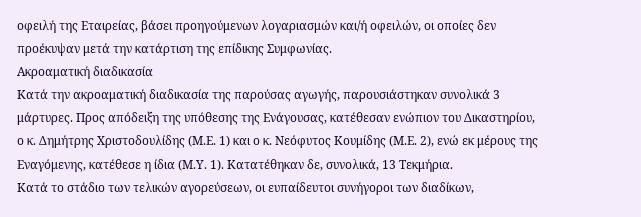οφειλή της Εταιρείας, βάσει προηγούμενων λογαριασμών και/ή οφειλών, οι οποίες δεν προέκυψαν μετά την κατάρτιση της επίδικης Συμφωνίας.
Ακροαματική διαδικασία
Κατά την ακροαματική διαδικασία της παρούσας αγωγής, παρουσιάστηκαν συνολικά 3 μάρτυρες. Προς απόδειξη της υπόθεσης της Ενάγουσας, κατέθεσαν ενώπιον του Δικαστηρίου, ο κ. Δημήτρης Χριστοδουλίδης (Μ.Ε. 1) και ο κ. Νεόφυτος Κουμίδης (Μ.Ε. 2), ενώ εκ μέρους της Εναγόμενης, κατέθεσε η ίδια (Μ.Υ. 1). Κατατέθηκαν δε, συνολικά, 13 Τεκμήρια.
Κατά το στάδιο των τελικών αγορεύσεων, οι ευπαίδευτοι συνήγοροι των διαδίκων,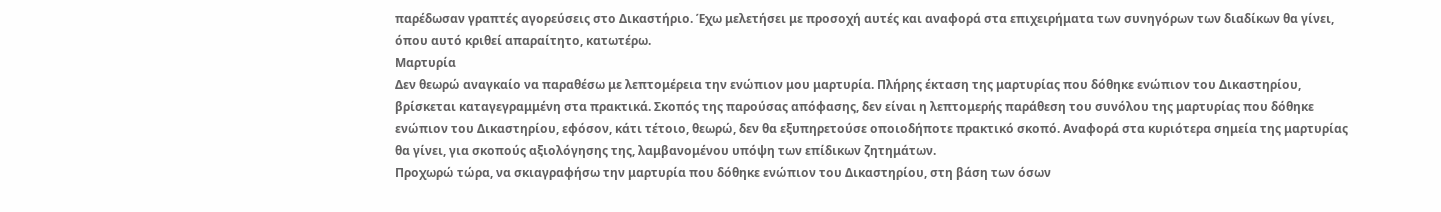παρέδωσαν γραπτές αγορεύσεις στο Δικαστήριο. Έχω μελετήσει με προσοχή αυτές και αναφορά στα επιχειρήματα των συνηγόρων των διαδίκων θα γίνει, όπου αυτό κριθεί απαραίτητο, κατωτέρω.
Μαρτυρία
Δεν θεωρώ αναγκαίο να παραθέσω με λεπτομέρεια την ενώπιον μου μαρτυρία. Πλήρης έκταση της μαρτυρίας που δόθηκε ενώπιον του Δικαστηρίου, βρίσκεται καταγεγραμμένη στα πρακτικά. Σκοπός της παρούσας απόφασης, δεν είναι η λεπτομερής παράθεση του συνόλου της μαρτυρίας που δόθηκε ενώπιον του Δικαστηρίου, εφόσον, κάτι τέτοιο, θεωρώ, δεν θα εξυπηρετούσε οποιοδήποτε πρακτικό σκοπό. Αναφορά στα κυριότερα σημεία της μαρτυρίας θα γίνει, για σκοπούς αξιολόγησης της, λαμβανομένου υπόψη των επίδικων ζητημάτων.
Προχωρώ τώρα, να σκιαγραφήσω την μαρτυρία που δόθηκε ενώπιον του Δικαστηρίου, στη βάση των όσων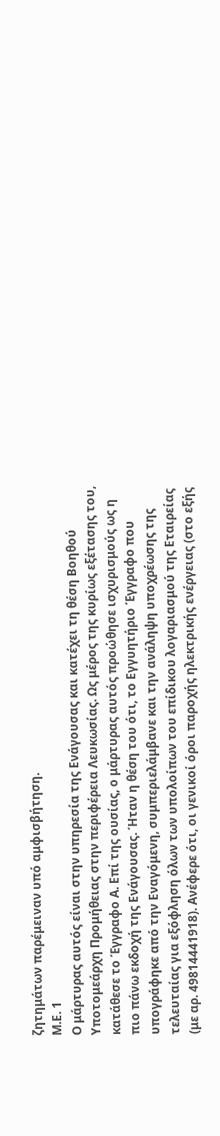ζητημάτων παρέμειναν υπό αμφισβήτηση.
Μ.Ε. 1
Ο μάρτυρας αυτός είναι στην υπηρεσία της Ενάγουσας και κατέχει τη θέση Βοηθού Υποτομεάρχη Προμήθειας στην περιφέρεια Λευκωσίας. Ως μέρος της κυρίως εξέτασης του, κατάθεσε το Έγγραφο Α. Επί της ουσίας, ο μάρτυρας αυτός προώθησε ισχυρισμούς ως η πιο πάνω εκδοχή της Ενάγουσας. Ήταν η θέση του ότι, το Εγγυητήριο Έγγραφο που υπογράφηκε από την Eναγόμενη, συμπεριελάμβανε και την ανάληψη υποχρέωσης της τελευταίας για εξόφληση όλων των υπολοίπων του επίδικου λογαριασμού της Εταιρείας (με αρ. 49814441918). Ανέφερε ότι, οι γενικοί όροι παροχής ηλεκτρικής ενέργειας (στο εξής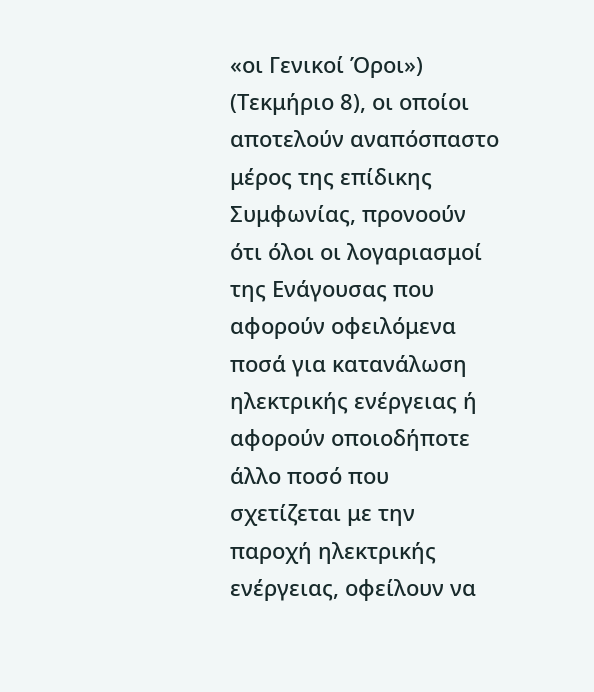«οι Γενικοί Όροι») (Τεκμήριο 8), οι οποίοι αποτελούν αναπόσπαστο μέρος της επίδικης Συμφωνίας, προνοούν ότι όλοι οι λογαριασμοί της Ενάγουσας που αφορούν οφειλόμενα ποσά για κατανάλωση ηλεκτρικής ενέργειας ή αφορούν οποιοδήποτε άλλο ποσό που σχετίζεται με την παροχή ηλεκτρικής ενέργειας, οφείλουν να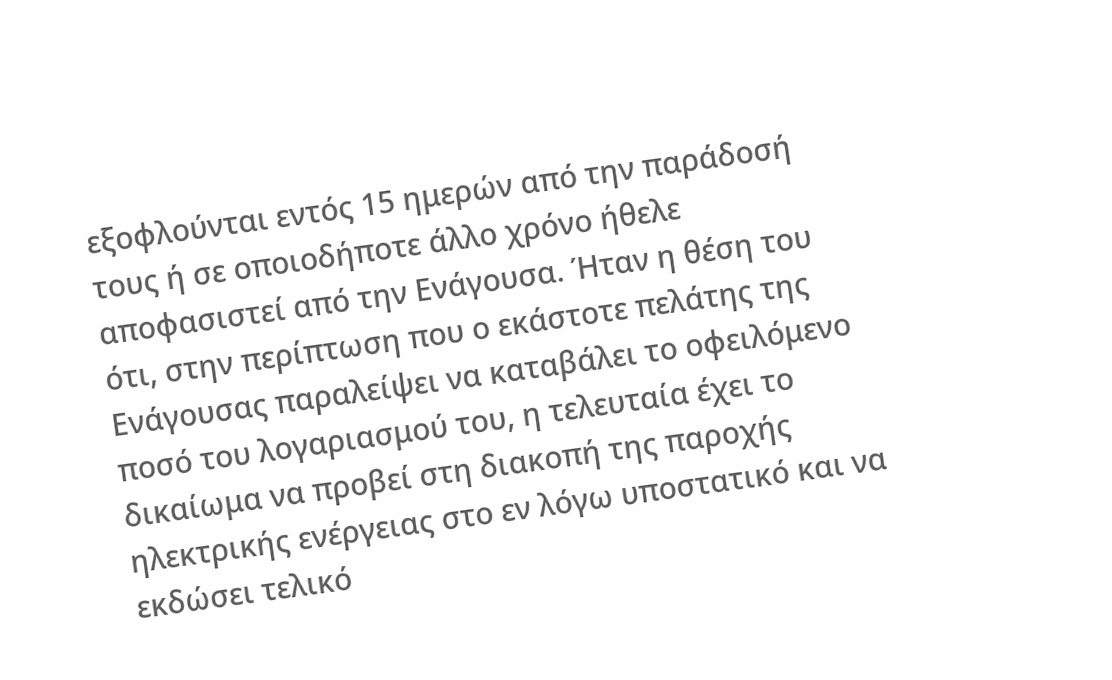εξοφλούνται εντός 15 ημερών από την παράδοσή τους ή σε οποιοδήποτε άλλο χρόνο ήθελε αποφασιστεί από την Ενάγουσα. Ήταν η θέση του ότι, στην περίπτωση που ο εκάστοτε πελάτης της Ενάγουσας παραλείψει να καταβάλει το οφειλόμενο ποσό του λογαριασμού του, η τελευταία έχει το δικαίωμα να προβεί στη διακοπή της παροχής ηλεκτρικής ενέργειας στο εν λόγω υποστατικό και να εκδώσει τελικό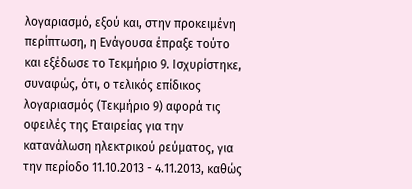λογαριασμό, εξού και, στην προκειμένη περίπτωση, η Ενάγουσα έπραξε τούτο και εξέδωσε το Τεκμήριο 9. Ισχυρίστηκε, συναφώς, ότι, ο τελικός επίδικος λογαριασμός (Τεκμήριο 9) αφορά τις οφειλές της Εταιρείας για την κατανάλωση ηλεκτρικού ρεύματος, για την περίοδο 11.10.2013 - 4.11.2013, καθώς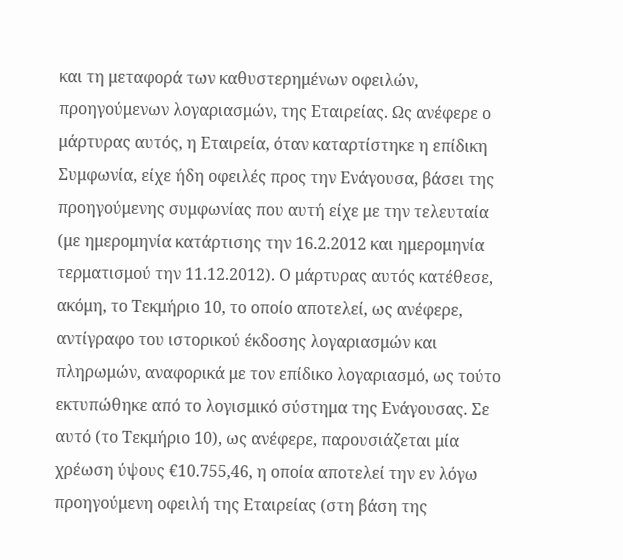και τη μεταφορά των καθυστερημένων οφειλών, προηγούμενων λογαριασμών, της Εταιρείας. Ως ανέφερε ο μάρτυρας αυτός, η Εταιρεία, όταν καταρτίστηκε η επίδικη Συμφωνία, είχε ήδη οφειλές προς την Ενάγουσα, βάσει της προηγούμενης συμφωνίας που αυτή είχε με την τελευταία (με ημερομηνία κατάρτισης την 16.2.2012 και ημερομηνία τερματισμού την 11.12.2012). Ο μάρτυρας αυτός κατέθεσε, ακόμη, το Τεκμήριο 10, το οποίο αποτελεί, ως ανέφερε, αντίγραφο του ιστορικού έκδοσης λογαριασμών και πληρωμών, αναφορικά με τον επίδικο λογαριασμό, ως τούτο εκτυπώθηκε από το λογισμικό σύστημα της Ενάγουσας. Σε αυτό (το Τεκμήριο 10), ως ανέφερε, παρουσιάζεται μία χρέωση ύψους €10.755,46, η οποία αποτελεί την εν λόγω προηγούμενη οφειλή της Εταιρείας (στη βάση της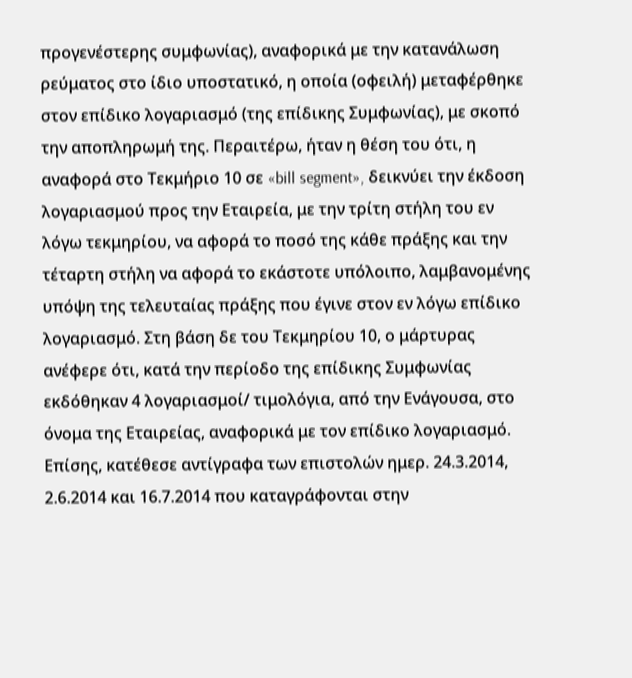προγενέστερης συμφωνίας), αναφορικά με την κατανάλωση ρεύματος στο ίδιο υποστατικό, η οποία (οφειλή) μεταφέρθηκε στον επίδικο λογαριασμό (της επίδικης Συμφωνίας), με σκοπό την αποπληρωμή της. Περαιτέρω, ήταν η θέση του ότι, η αναφορά στο Τεκμήριο 10 σε «bill segment», δεικνύει την έκδοση λογαριασμού προς την Εταιρεία, με την τρίτη στήλη του εν λόγω τεκμηρίου, να αφορά το ποσό της κάθε πράξης και την τέταρτη στήλη να αφορά το εκάστοτε υπόλοιπο, λαμβανομένης υπόψη της τελευταίας πράξης που έγινε στον εν λόγω επίδικο λογαριασμό. Στη βάση δε του Τεκμηρίου 10, ο μάρτυρας ανέφερε ότι, κατά την περίοδο της επίδικης Συμφωνίας εκδόθηκαν 4 λογαριασμοί/ τιμολόγια, από την Ενάγουσα, στο όνομα της Εταιρείας, αναφορικά με τον επίδικο λογαριασμό. Επίσης, κατέθεσε αντίγραφα των επιστολών ημερ. 24.3.2014, 2.6.2014 και 16.7.2014 που καταγράφονται στην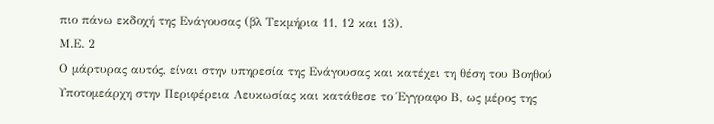πιο πάνω εκδοχή της Ενάγουσας (βλ Τεκμήρια 11, 12 και 13).
Μ.Ε. 2
Ο μάρτυρας αυτός, είναι στην υπηρεσία της Ενάγουσας και κατέχει τη θέση του Βοηθού Υποτομεάρχη στην Περιφέρεια Λευκωσίας και κατάθεσε το Έγγραφο Β, ως μέρος της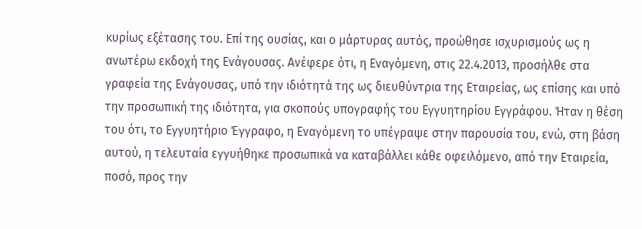κυρίως εξέτασης του. Επί της ουσίας, και ο μάρτυρας αυτός, προώθησε ισχυρισμούς ως η ανωτέρω εκδοχή της Ενάγουσας. Ανέφερε ότι, η Eναγόμενη, στις 22.4.2013, προσήλθε στα γραφεία της Ενάγουσας, υπό την ιδιότητά της ως διευθύντρια της Εταιρείας, ως επίσης και υπό την προσωπική της ιδιότητα, για σκοπούς υπογραφής του Εγγυητηρίου Εγγράφου. Ήταν η θέση του ότι, το Εγγυητήριο Έγγραφο, η Εναγόμενη το υπέγραψε στην παρουσία του, ενώ, στη βάση αυτού, η τελευταία εγγυήθηκε προσωπικά να καταβάλλει κάθε οφειλόμενο, από την Εταιρεία, ποσό, προς την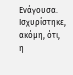Ενάγουσα. Ισχυρίστηκε, ακόμη, ότι, η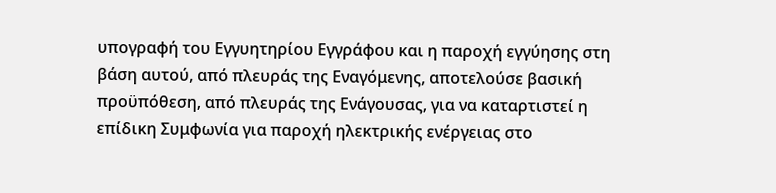υπογραφή του Εγγυητηρίου Εγγράφου και η παροχή εγγύησης στη βάση αυτού, από πλευράς της Εναγόμενης, αποτελούσε βασική προϋπόθεση, από πλευράς της Ενάγουσας, για να καταρτιστεί η επίδικη Συμφωνία για παροχή ηλεκτρικής ενέργειας στο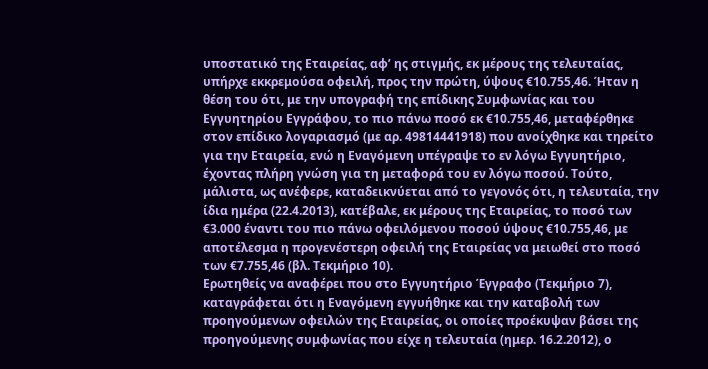υποστατικό της Εταιρείας, αφ’ ης στιγμής, εκ μέρους της τελευταίας, υπήρχε εκκρεμούσα οφειλή, προς την πρώτη, ύψους €10.755,46. Ήταν η θέση του ότι, με την υπογραφή της επίδικης Συμφωνίας και του Εγγυητηρίου Εγγράφου, το πιο πάνω ποσό εκ €10.755,46, μεταφέρθηκε στον επίδικο λογαριασμό (με αρ. 49814441918) που ανοίχθηκε και τηρείτο για την Εταιρεία, ενώ η Εναγόμενη υπέγραψε το εν λόγω Εγγυητήριο, έχοντας πλήρη γνώση για τη μεταφορά του εν λόγω ποσού. Τούτο, μάλιστα, ως ανέφερε, καταδεικνύεται από το γεγονός ότι, η τελευταία, την ίδια ημέρα (22.4.2013), κατέβαλε, εκ μέρους της Εταιρείας, το ποσό των €3.000 έναντι του πιο πάνω οφειλόμενου ποσού ύψους €10.755,46, με αποτέλεσμα η προγενέστερη οφειλή της Εταιρείας να μειωθεί στο ποσό των €7.755,46 (βλ. Τεκμήριο 10).
Ερωτηθείς να αναφέρει που στο Εγγυητήριο Έγγραφο (Τεκμήριο 7), καταγράφεται ότι η Εναγόμενη εγγυήθηκε και την καταβολή των προηγούμενων οφειλών της Εταιρείας, οι οποίες προέκυψαν βάσει της προηγούμενης συμφωνίας που είχε η τελευταία (ημερ. 16.2.2012), ο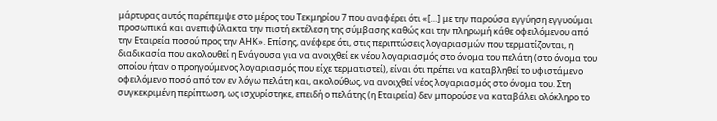μάρτυρας αυτός παρέπεμψε στο μέρος του Τεκμηρίου 7 που αναφέρει ότι «[…] με την παρούσα εγγύηση εγγυούμαι προσωπικά και ανεπιφύλακτα την πιστή εκτέλεση της σύμβασης καθώς και την πληρωμή κάθε οφειλόμενου από την Εταιρεία ποσού προς την ΑΗΚ». Επίσης, ανέφερε ότι, στις περιπτώσεις λογαριασμών που τερματίζονται, η διαδικασία που ακολουθεί η Ενάγουσα για να ανοιχθεί εκ νέου λογαριασμός στο όνομα του πελάτη (στο όνομα του οποίου ήταν ο προηγούμενος λογαριασμός που είχε τερματιστεί), είναι ότι πρέπει να καταβληθεί το υφιστάμενο οφειλόμενο ποσό από τον εν λόγω πελάτη και, ακολούθως, να ανοιχθεί νέος λογαριασμός στο όνομα του. Στη συγκεκριμένη περίπτωση, ως ισχυρίστηκε, επειδή ο πελάτης (η Εταιρεία) δεν μπορούσε να καταβάλει ολόκληρο το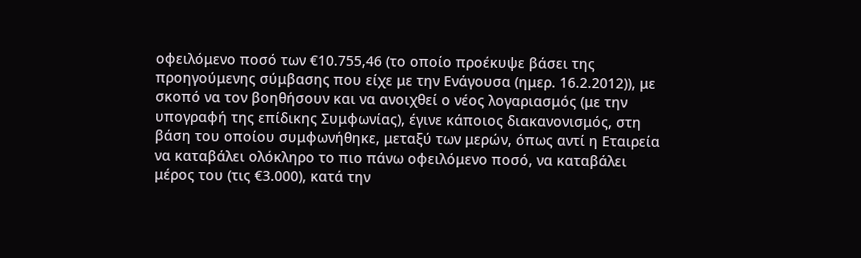οφειλόμενο ποσό των €10.755,46 (το οποίο προέκυψε βάσει της προηγούμενης σύμβασης που είχε με την Ενάγουσα (ημερ. 16.2.2012)), με σκοπό να τον βοηθήσουν και να ανοιχθεί ο νέος λογαριασμός (με την υπογραφή της επίδικης Συμφωνίας), έγινε κάποιος διακανονισμός, στη βάση του οποίου συμφωνήθηκε, μεταξύ των μερών, όπως αντί η Εταιρεία να καταβάλει ολόκληρο το πιο πάνω οφειλόμενο ποσό, να καταβάλει μέρος του (τις €3.000), κατά την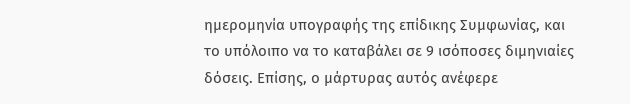ημερομηνία υπογραφής της επίδικης Συμφωνίας, και το υπόλοιπο να το καταβάλει σε 9 ισόποσες διμηνιαίες δόσεις. Επίσης, ο μάρτυρας αυτός ανέφερε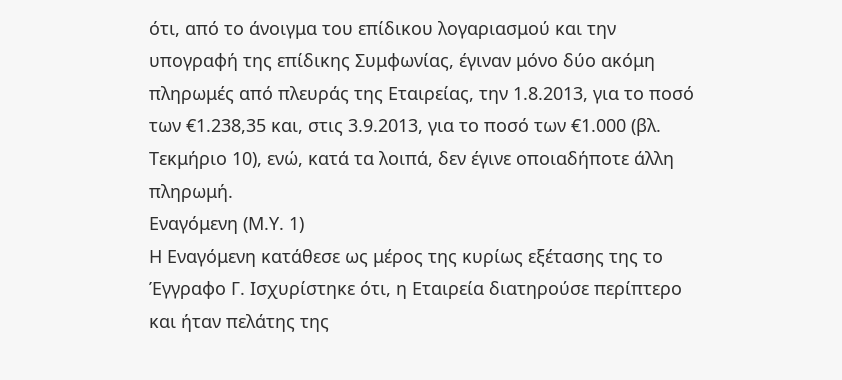ότι, από το άνοιγμα του επίδικου λογαριασμού και την υπογραφή της επίδικης Συμφωνίας, έγιναν μόνο δύο ακόμη πληρωμές από πλευράς της Εταιρείας, την 1.8.2013, για το ποσό των €1.238,35 και, στις 3.9.2013, για το ποσό των €1.000 (βλ. Τεκμήριο 10), ενώ, κατά τα λοιπά, δεν έγινε οποιαδήποτε άλλη πληρωμή.
Εναγόμενη (Μ.Υ. 1)
Η Eναγόμενη κατάθεσε ως μέρος της κυρίως εξέτασης της το Έγγραφο Γ. Ισχυρίστηκε ότι, η Eταιρεία διατηρούσε περίπτερο και ήταν πελάτης της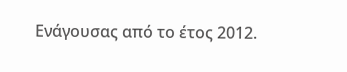Ενάγουσας από το έτος 2012.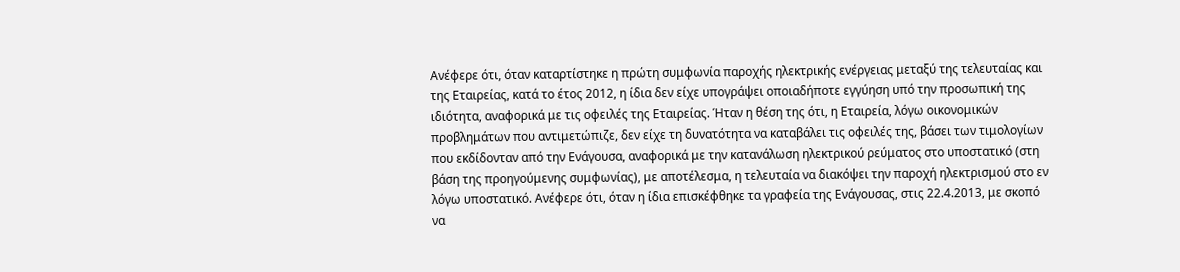Ανέφερε ότι, όταν καταρτίστηκε η πρώτη συμφωνία παροχής ηλεκτρικής ενέργειας μεταξύ της τελευταίας και της Εταιρείας, κατά το έτος 2012, η ίδια δεν είχε υπογράψει οποιαδήποτε εγγύηση υπό την προσωπική της ιδιότητα, αναφορικά με τις οφειλές της Εταιρείας. Ήταν η θέση της ότι, η Εταιρεία, λόγω οικονομικών προβλημάτων που αντιμετώπιζε, δεν είχε τη δυνατότητα να καταβάλει τις οφειλές της, βάσει των τιμολογίων που εκδίδονταν από την Ενάγουσα, αναφορικά με την κατανάλωση ηλεκτρικού ρεύματος στο υποστατικό (στη βάση της προηγούμενης συμφωνίας), με αποτέλεσμα, η τελευταία να διακόψει την παροχή ηλεκτρισμού στο εν λόγω υποστατικό. Ανέφερε ότι, όταν η ίδια επισκέφθηκε τα γραφεία της Ενάγουσας, στις 22.4.2013, με σκοπό να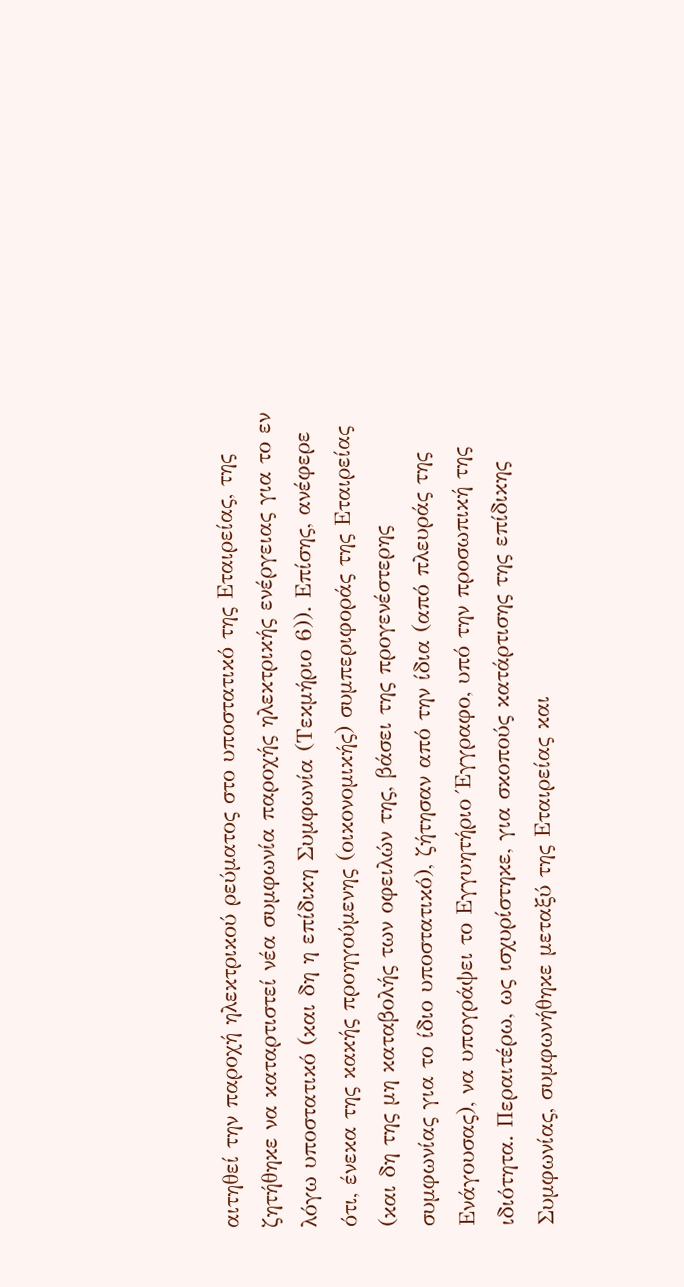αιτηθεί την παροχή ηλεκτρικού ρεύματος στο υποστατικό της Εταιρείας, της ζητήθηκε να καταρτιστεί νέα συμφωνία παροχής ηλεκτρικής ενέργειας για το εν λόγω υποστατικό (και δη η επίδικη Συμφωνία (Τεκμήριο 6)). Επίσης, ανέφερε ότι, ένεκα της κακής προηγούμενης (οικονομικής) συμπεριφοράς της Εταιρείας (και δη της μη καταβολής των οφειλών της, βάσει της προγενέστερης συμφωνίας για το ίδιο υποστατικό), ζήτησαν από την ίδια (από πλευράς της Ενάγουσας), να υπογράψει το Εγγυητήριο Έγγραφο, υπό την προσωπική της ιδιότητα. Περαιτέρω, ως ισχυρίστηκε, για σκοπούς κατάρτισης της επίδικης Συμφωνίας, συμφωνήθηκε μεταξύ της Εταιρείας και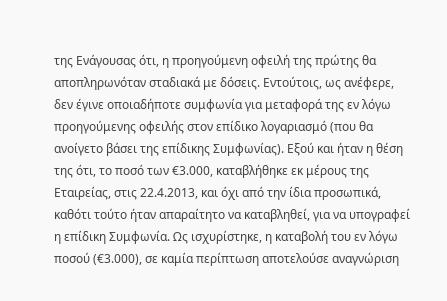της Ενάγουσας ότι, η προηγούμενη οφειλή της πρώτης θα αποπληρωνόταν σταδιακά με δόσεις. Εντούτοις, ως ανέφερε, δεν έγινε οποιαδήποτε συμφωνία για μεταφορά της εν λόγω προηγούμενης οφειλής στον επίδικο λογαριασμό (που θα ανοίγετο βάσει της επίδικης Συμφωνίας). Εξού και ήταν η θέση της ότι, το ποσό των €3.000, καταβλήθηκε εκ μέρους της Εταιρείας, στις 22.4.2013, και όχι από την ίδια προσωπικά, καθότι τούτο ήταν απαραίτητο να καταβληθεί, για να υπογραφεί η επίδικη Συμφωνία. Ως ισχυρίστηκε, η καταβολή του εν λόγω ποσού (€3.000), σε καμία περίπτωση αποτελούσε αναγνώριση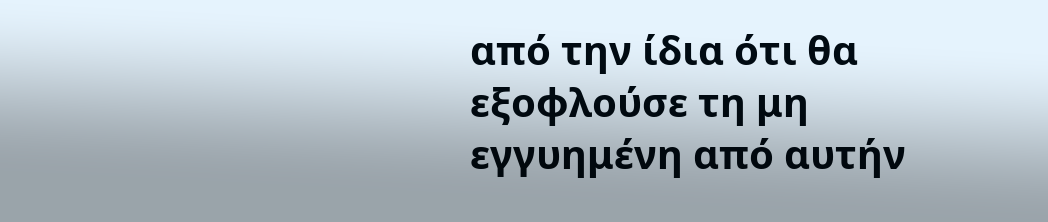από την ίδια ότι θα εξοφλούσε τη μη εγγυημένη από αυτήν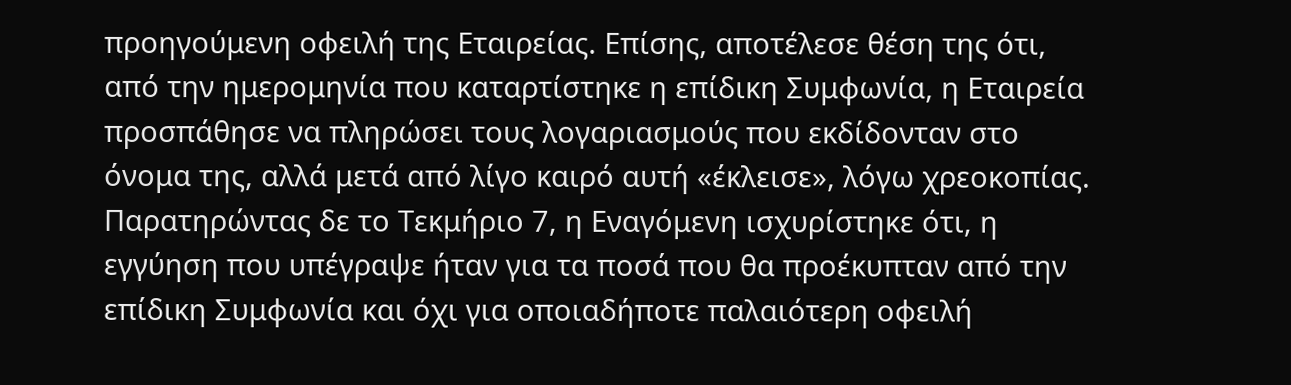προηγούμενη οφειλή της Εταιρείας. Επίσης, αποτέλεσε θέση της ότι, από την ημερομηνία που καταρτίστηκε η επίδικη Συμφωνία, η Εταιρεία προσπάθησε να πληρώσει τους λογαριασμούς που εκδίδονταν στο όνομα της, αλλά μετά από λίγο καιρό αυτή «έκλεισε», λόγω χρεοκοπίας. Παρατηρώντας δε το Τεκμήριο 7, η Εναγόμενη ισχυρίστηκε ότι, η εγγύηση που υπέγραψε ήταν για τα ποσά που θα προέκυπταν από την επίδικη Συμφωνία και όχι για οποιαδήποτε παλαιότερη οφειλή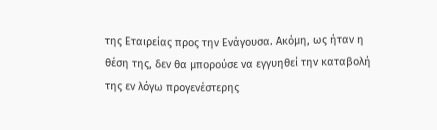της Εταιρείας προς την Ενάγουσα. Ακόμη, ως ήταν η θέση της, δεν θα μπορούσε να εγγυηθεί την καταβολή της εν λόγω προγενέστερης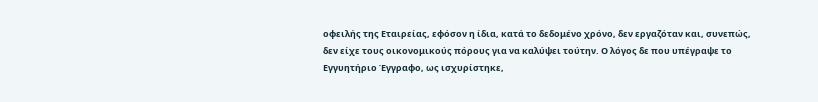οφειλής της Εταιρείας, εφόσον η ίδια, κατά το δεδομένο χρόνο, δεν εργαζόταν και, συνεπώς, δεν είχε τους οικονομικούς πόρους για να καλύψει τούτην. Ο λόγος δε που υπέγραψε το Εγγυητήριο Έγγραφο, ως ισχυρίστηκε,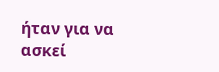ήταν για να ασκεί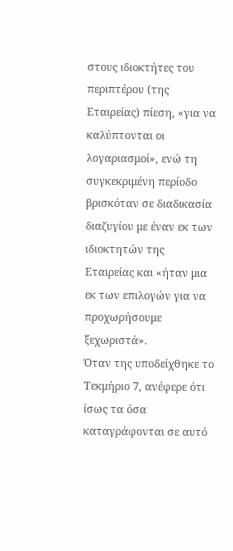στους ιδιοκτήτες του περιπτέρου (της Εταιρείας) πίεση, «για να καλύπτονται οι λογαριασμοί», ενώ τη συγκεκριμένη περίοδο βρισκόταν σε διαδικασία διαζυγίου με έναν εκ των ιδιοκτητών της Εταιρείας και «ήταν μια εκ των επιλογών για να προχωρήσουμε ξεχωριστά».
Όταν της υποδείχθηκε το Τεκμήριο 7, ανέφερε ότι ίσως τα όσα καταγράφονται σε αυτό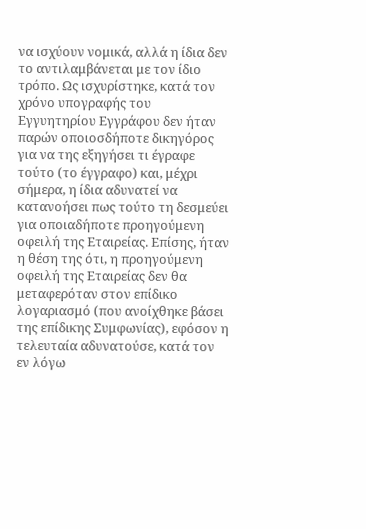να ισχύουν νομικά, αλλά η ίδια δεν το αντιλαμβάνεται με τον ίδιο τρόπο. Ως ισχυρίστηκε, κατά τον χρόνο υπογραφής του Εγγυητηρίου Εγγράφου δεν ήταν παρών οποιοσδήποτε δικηγόρος για να της εξηγήσει τι έγραφε τούτο (το έγγραφο) και, μέχρι σήμερα, η ίδια αδυνατεί να κατανοήσει πως τούτο τη δεσμεύει για οποιαδήποτε προηγούμενη οφειλή της Εταιρείας. Επίσης, ήταν η θέση της ότι, η προηγούμενη οφειλή της Εταιρείας δεν θα μεταφερόταν στον επίδικο λογαριασμό (που ανοίχθηκε βάσει της επίδικης Συμφωνίας), εφόσον η τελευταία αδυνατούσε, κατά τον εν λόγω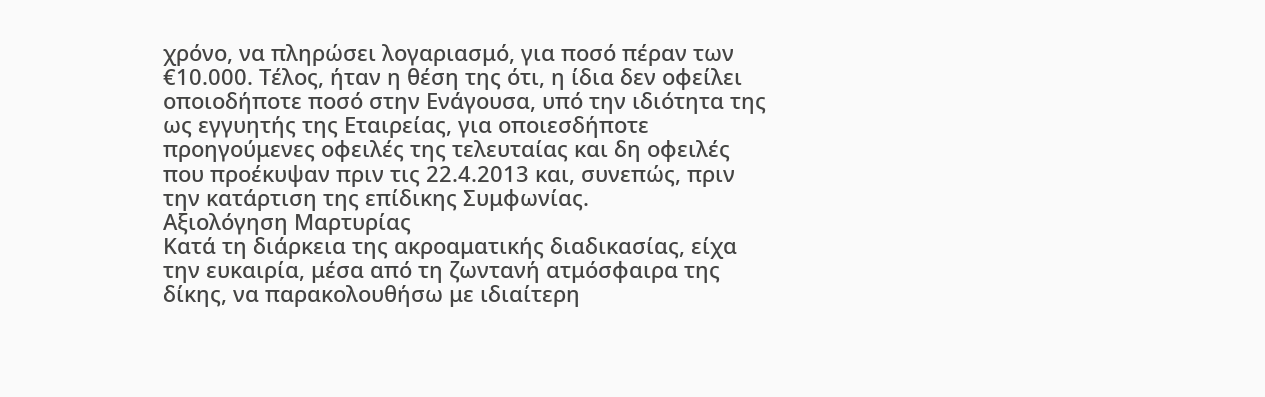χρόνο, να πληρώσει λογαριασμό, για ποσό πέραν των €10.000. Τέλος, ήταν η θέση της ότι, η ίδια δεν οφείλει οποιοδήποτε ποσό στην Ενάγουσα, υπό την ιδιότητα της ως εγγυητής της Eταιρείας, για οποιεσδήποτε προηγούμενες οφειλές της τελευταίας και δη οφειλές που προέκυψαν πριν τις 22.4.2013 και, συνεπώς, πριν την κατάρτιση της επίδικης Συμφωνίας.
Αξιολόγηση Μαρτυρίας
Κατά τη διάρκεια της ακροαματικής διαδικασίας, είχα την ευκαιρία, μέσα από τη ζωντανή ατμόσφαιρα της δίκης, να παρακολουθήσω με ιδιαίτερη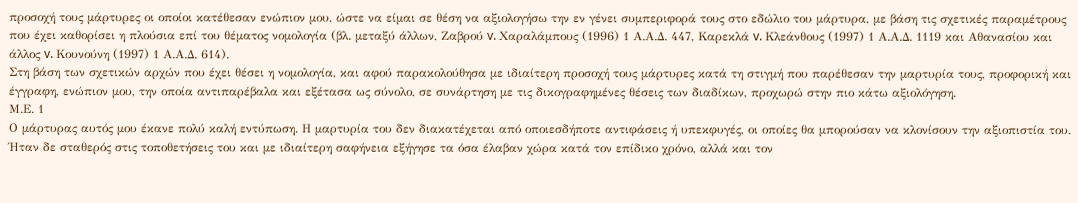προσοχή τους μάρτυρες οι οποίοι κατέθεσαν ενώπιον μου, ώστε να είμαι σε θέση να αξιολογήσω την εν γένει συμπεριφορά τους στο εδώλιο του μάρτυρα, με βάση τις σχετικές παραμέτρους που έχει καθορίσει η πλούσια επί του θέματος νομολογία (βλ. μεταξύ άλλων, Ζαβρού v. Χαραλάμπους (1996) 1 Α.Α.Δ. 447, Καρεκλά v. Κλεάνθους (1997) 1 Α.Α.Δ. 1119 και Αθανασίου και άλλος v. Κουνούνη (1997) 1 Α.Α.Δ. 614).
Στη βάση των σχετικών αρχών που έχει θέσει η νομολογία, και αφού παρακολούθησα με ιδιαίτερη προσοχή τους μάρτυρες κατά τη στιγμή που παρέθεσαν την μαρτυρία τους, προφορική και έγγραφη, ενώπιον μου, την οποία αντιπαρέβαλα και εξέτασα ως σύνολο, σε συνάρτηση με τις δικογραφημένες θέσεις των διαδίκων, προχωρώ στην πιο κάτω αξιολόγηση.
Μ.Ε. 1
Ο μάρτυρας αυτός μου έκανε πολύ καλή εντύπωση. Η μαρτυρία του δεν διακατέχεται από οποιεσδήποτε αντιφάσεις ή υπεκφυγές, οι οποίες θα μπορούσαν να κλονίσουν την αξιοπιστία του. Ήταν δε σταθερός στις τοποθετήσεις του και με ιδιαίτερη σαφήνεια εξήγησε τα όσα έλαβαν χώρα κατά τον επίδικο χρόνο, αλλά και τον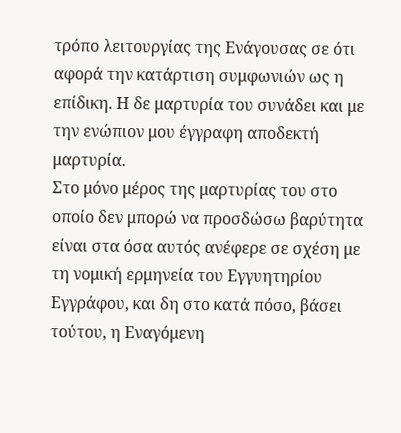τρόπο λειτουργίας της Ενάγουσας σε ότι αφορά την κατάρτιση συμφωνιών ως η επίδικη. Η δε μαρτυρία του συνάδει και με την ενώπιον μου έγγραφη αποδεκτή μαρτυρία.
Στο μόνο μέρος της μαρτυρίας του στο οποίο δεν μπορώ να προσδώσω βαρύτητα είναι στα όσα αυτός ανέφερε σε σχέση με τη νομική ερμηνεία του Εγγυητηρίου Εγγράφου, και δη στο κατά πόσο, βάσει τούτου, η Εναγόμενη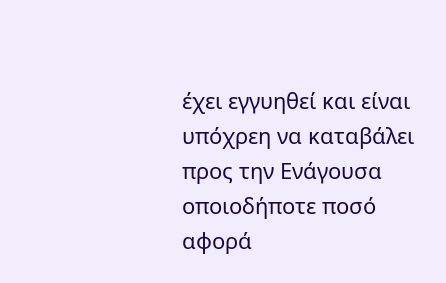έχει εγγυηθεί και είναι υπόχρεη να καταβάλει προς την Ενάγουσα οποιοδήποτε ποσό αφορά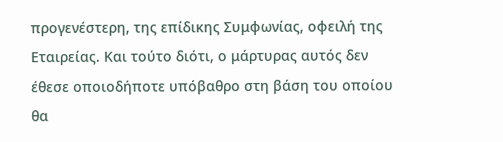προγενέστερη, της επίδικης Συμφωνίας, οφειλή της Εταιρείας. Και τούτο διότι, ο μάρτυρας αυτός δεν έθεσε οποιοδήποτε υπόβαθρο στη βάση του οποίου θα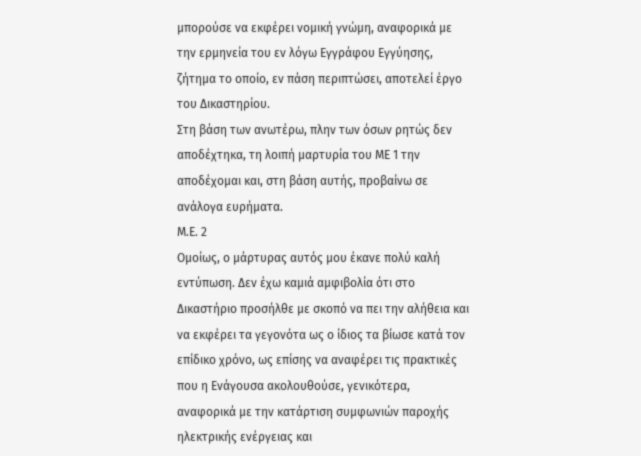μπορούσε να εκφέρει νομική γνώμη, αναφορικά με την ερμηνεία του εν λόγω Εγγράφου Εγγύησης, ζήτημα το οποίο, εν πάση περιπτώσει, αποτελεί έργο του Δικαστηρίου.
Στη βάση των ανωτέρω, πλην των όσων ρητώς δεν αποδέχτηκα, τη λοιπή μαρτυρία του ΜΕ 1 την αποδέχομαι και, στη βάση αυτής, προβαίνω σε ανάλογα ευρήματα.
Μ.Ε. 2
Ομοίως, ο μάρτυρας αυτός μου έκανε πολύ καλή εντύπωση. Δεν έχω καμιά αμφιβολία ότι στο Δικαστήριο προσήλθε με σκοπό να πει την αλήθεια και να εκφέρει τα γεγονότα ως ο ίδιος τα βίωσε κατά τον επίδικο χρόνο, ως επίσης να αναφέρει τις πρακτικές που η Ενάγουσα ακολουθούσε, γενικότερα, αναφορικά με την κατάρτιση συμφωνιών παροχής ηλεκτρικής ενέργειας και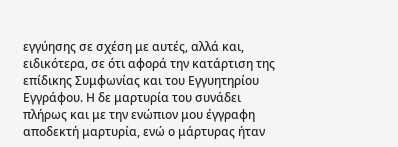εγγύησης σε σχέση με αυτές, αλλά και, ειδικότερα, σε ότι αφορά την κατάρτιση της επίδικης Συμφωνίας και του Εγγυητηρίου Εγγράφου. Η δε μαρτυρία του συνάδει πλήρως και με την ενώπιον μου έγγραφη αποδεκτή μαρτυρία, ενώ ο μάρτυρας ήταν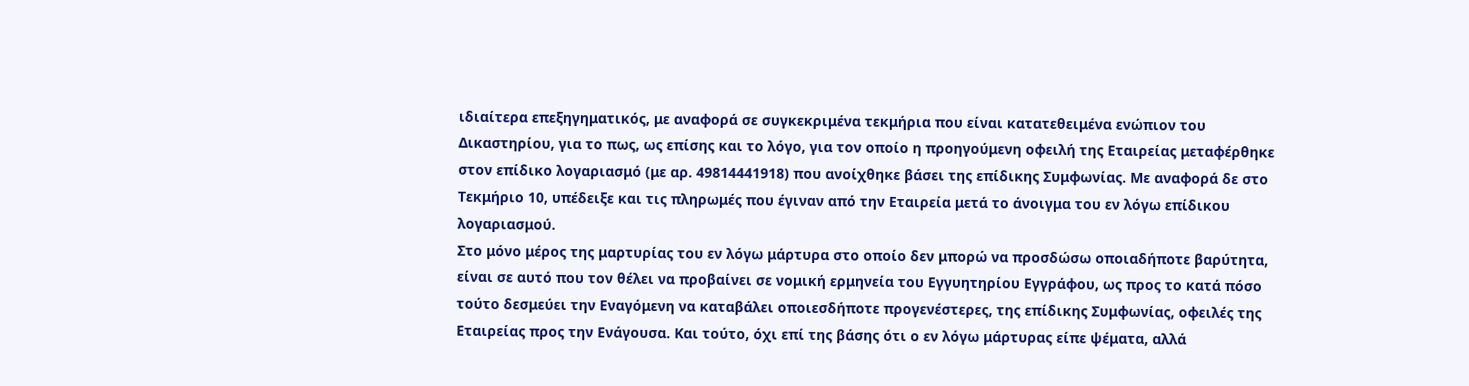ιδιαίτερα επεξηγηματικός, με αναφορά σε συγκεκριμένα τεκμήρια που είναι κατατεθειμένα ενώπιον του Δικαστηρίου, για το πως, ως επίσης και το λόγο, για τον οποίο η προηγούμενη οφειλή της Εταιρείας μεταφέρθηκε στον επίδικο λογαριασμό (με αρ. 49814441918) που ανοίχθηκε βάσει της επίδικης Συμφωνίας. Με αναφορά δε στο Τεκμήριο 10, υπέδειξε και τις πληρωμές που έγιναν από την Εταιρεία μετά το άνοιγμα του εν λόγω επίδικου λογαριασμού.
Στο μόνο μέρος της μαρτυρίας του εν λόγω μάρτυρα στο οποίο δεν μπορώ να προσδώσω οποιαδήποτε βαρύτητα, είναι σε αυτό που τον θέλει να προβαίνει σε νομική ερμηνεία του Εγγυητηρίου Εγγράφου, ως προς το κατά πόσο τούτο δεσμεύει την Εναγόμενη να καταβάλει οποιεσδήποτε προγενέστερες, της επίδικης Συμφωνίας, οφειλές της Εταιρείας προς την Ενάγουσα. Και τούτο, όχι επί της βάσης ότι ο εν λόγω μάρτυρας είπε ψέματα, αλλά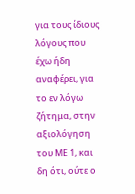για τους ίδιους λόγους που έχω ήδη αναφέρει, για το εν λόγω ζήτημα, στην αξιολόγηση του ΜΕ 1, και δη ότι, ούτε ο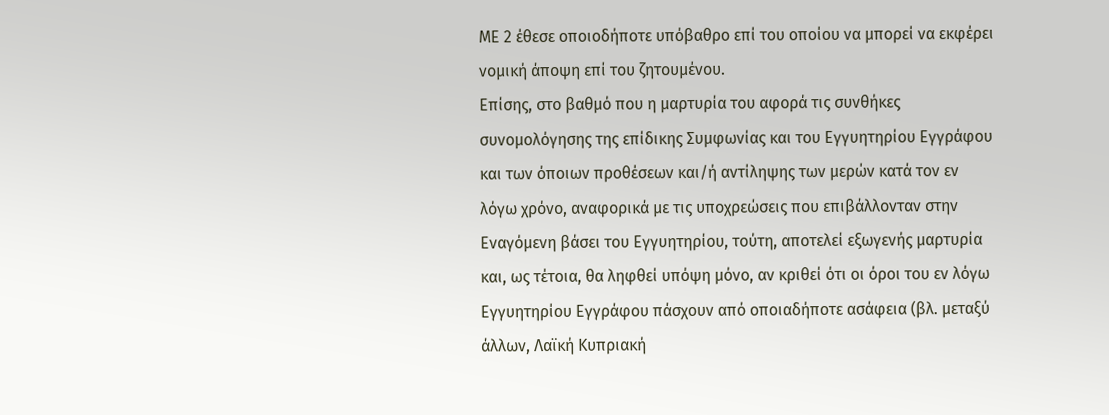ΜΕ 2 έθεσε οποιοδήποτε υπόβαθρο επί του οποίου να μπορεί να εκφέρει νομική άποψη επί του ζητουμένου.
Επίσης, στο βαθμό που η μαρτυρία του αφορά τις συνθήκες συνομολόγησης της επίδικης Συμφωνίας και του Εγγυητηρίου Εγγράφου και των όποιων προθέσεων και/ή αντίληψης των μερών κατά τον εν λόγω χρόνο, αναφορικά με τις υποχρεώσεις που επιβάλλονταν στην Εναγόμενη βάσει του Εγγυητηρίου, τούτη, αποτελεί εξωγενής μαρτυρία και, ως τέτοια, θα ληφθεί υπόψη μόνο, αν κριθεί ότι οι όροι του εν λόγω Εγγυητηρίου Εγγράφου πάσχουν από οποιαδήποτε ασάφεια (βλ. μεταξύ άλλων, Λαϊκή Κυπριακή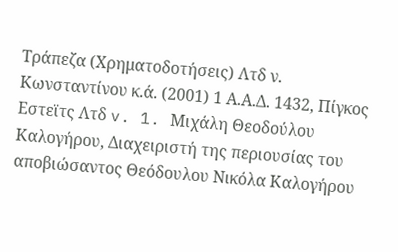Τράπεζα (Χρηματοδοτήσεις) Λτδ ν. Κωνσταντίνου κ.ά. (2001) 1 Α.Α.Δ. 1432, Πίγκος Εστεϊτς Λτδ v. 1. Μιχάλη Θεοδούλου Καλογήρου, Διαχειριστή της περιουσίας του αποβιώσαντος Θεόδουλου Νικόλα Καλογήρου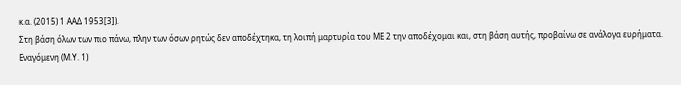κ.α. (2015) 1 ΑΑΔ 1953[3]).
Στη βάση όλων των πιο πάνω, πλην των όσων ρητώς δεν αποδέχτηκα, τη λοιπή μαρτυρία του ΜΕ 2 την αποδέχομαι και, στη βάση αυτής, προβαίνω σε ανάλογα ευρήματα.
Εναγόμενη (Μ.Υ. 1)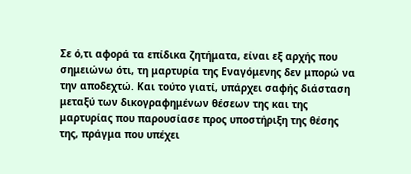Σε ό,τι αφορά τα επίδικα ζητήματα, είναι εξ αρχής που σημειώνω ότι, τη μαρτυρία της Εναγόμενης δεν μπορώ να την αποδεχτώ. Και τούτο γιατί, υπάρχει σαφής διάσταση μεταξύ των δικογραφημένων θέσεων της και της μαρτυρίας που παρουσίασε προς υποστήριξη της θέσης της, πράγμα που υπέχει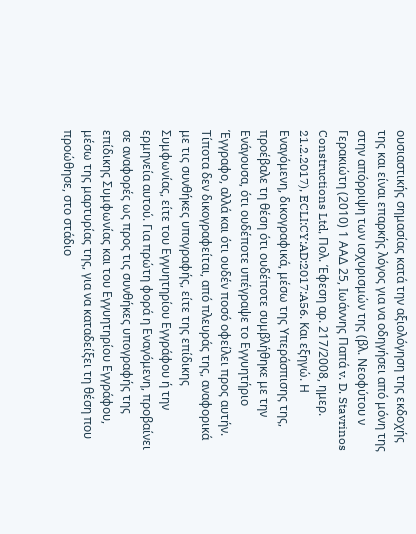ουσιαστικής σημασίας κατά την αξιολόγηση της εκδοχής της και είναι επαρκής λόγος για να οδηγήσει από μόνη της στην απόρριψη των ισχυρισμών της (βλ. Νεοφύτου ν Γερακιώτη (2010) 1 ΑΑΔ 25, Ιωάννης Παπά v. D. Stavrinos Constructions Ltd, Πολ. Έφεση αρ. 217/2008, ημερ. 21.2.2017), ECLI:CY:AD:2017:A56. Και εξηγώ. Η Εναγόμενη, δικογραφικά, μέσω της Υπεράσπισης της, προέβαλε τη θέση ότι ουδέποτε συμβλήθηκε με την Ενάγουσα, ότι ουδέποτε υπέγραψε το Εγγυητήριο Έγγραφο, αλλά και ότι ουδέν ποσό οφείλει προς αυτήν. Τίποτα δεν δικογραφείται, από πλευράς της, αναφορικά με τις συνθήκες υπογραφής, είτε της επίδικης Συμφωνίας, είτε του Εγγυητηρίου Εγγράφου ή την ερμηνεία αυτού. Για πρώτη φορά η Εναγόμενη, προβαίνει σε αναφορές ως προς τις συνθήκες υπογραφής της επίδικης Συμφωνίας και του Εγγυητηρίου Εγγράφου, μέσω της μαρτυρίας της, για να καταδείξει τη θέση που προώθησε, στο στάδιο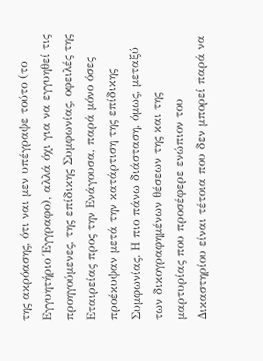της ακρόασης, ότι ναι μεν υπέγραψε τούτο (το Εγγυητήριο Έγγραφο), αλλά όχι για να εγγυηθεί τις προηγούμενες, της επίδικης Συμφωνίας, οφειλές της Εταιρείας προς την Ενάγουσα, παρά μόνο όσες προέκυψαν μετά την κατάρτιση της επίδικης Συμφωνίας. Η πιο πάνω διάσταση, όμως, μεταξύ των δικογραφημένων θέσεων της και της μαρτυρίας που προσέφερε ενώπιον του Δικαστηρίου είναι τέτοια που δεν μπορεί παρά να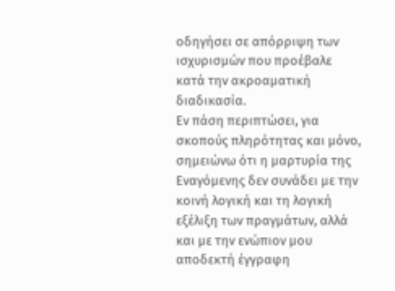οδηγήσει σε απόρριψη των ισχυρισμών που προέβαλε κατά την ακροαματική διαδικασία.
Εν πάση περιπτώσει, για σκοπούς πληρότητας και μόνο, σημειώνω ότι η μαρτυρία της Εναγόμενης δεν συνάδει με την κοινή λογική και τη λογική εξέλιξη των πραγμάτων, αλλά και με την ενώπιον μου αποδεκτή έγγραφη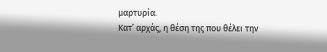μαρτυρία.
Κατ’ αρχάς, η θέση της που θέλει την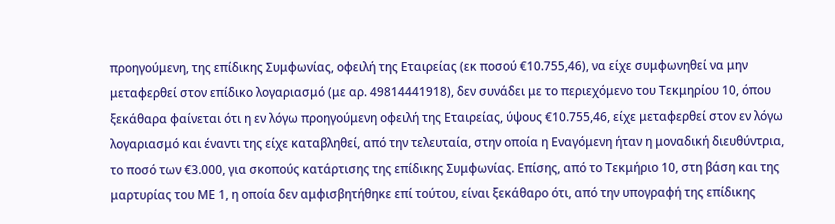προηγούμενη, της επίδικης Συμφωνίας, οφειλή της Εταιρείας (εκ ποσού €10.755,46), να είχε συμφωνηθεί να μην μεταφερθεί στον επίδικο λογαριασμό (με αρ. 49814441918), δεν συνάδει με το περιεχόμενο του Τεκμηρίου 10, όπου ξεκάθαρα φαίνεται ότι η εν λόγω προηγούμενη οφειλή της Εταιρείας, ύψους €10.755,46, είχε μεταφερθεί στον εν λόγω λογαριασμό και έναντι της είχε καταβληθεί, από την τελευταία, στην οποία η Εναγόμενη ήταν η μοναδική διευθύντρια, το ποσό των €3.000, για σκοπούς κατάρτισης της επίδικης Συμφωνίας. Επίσης, από το Τεκμήριο 10, στη βάση και της μαρτυρίας του ΜΕ 1, η οποία δεν αμφισβητήθηκε επί τούτου, είναι ξεκάθαρο ότι, από την υπογραφή της επίδικης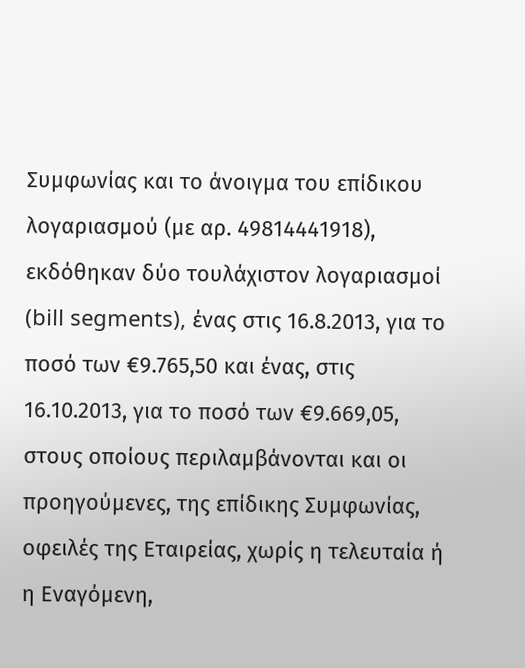Συμφωνίας και το άνοιγμα του επίδικου λογαριασμού (με αρ. 49814441918), εκδόθηκαν δύο τουλάχιστον λογαριασμοί (bill segments), ένας στις 16.8.2013, για το ποσό των €9.765,50 και ένας, στις 16.10.2013, για το ποσό των €9.669,05, στους οποίους περιλαμβάνονται και οι προηγούμενες, της επίδικης Συμφωνίας, οφειλές της Εταιρείας, χωρίς η τελευταία ή η Εναγόμενη,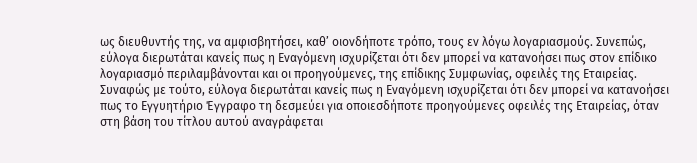ως διευθυντής της, να αμφισβητήσει, καθ’ οιονδήποτε τρόπο, τους εν λόγω λογαριασμούς. Συνεπώς, εύλογα διερωτάται κανείς πως η Εναγόμενη ισχυρίζεται ότι δεν μπορεί να κατανοήσει πως στον επίδικο λογαριασμό περιλαμβάνονται και οι προηγούμενες, της επίδικης Συμφωνίας, οφειλές της Εταιρείας. Συναφώς με τούτο, εύλογα διερωτάται κανείς πως η Εναγόμενη ισχυρίζεται ότι δεν μπορεί να κατανοήσει πως το Εγγυητήριο Έγγραφο τη δεσμεύει για οποιεσδήποτε προηγούμενες οφειλές της Εταιρείας, όταν στη βάση του τίτλου αυτού αναγράφεται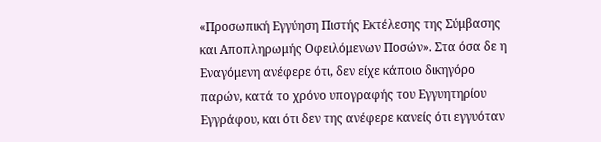«Προσωπική Εγγύηση Πιστής Εκτέλεσης της Σύμβασης και Αποπληρωμής Οφειλόμενων Ποσών». Στα όσα δε η Εναγόμενη ανέφερε ότι, δεν είχε κάποιο δικηγόρο παρών, κατά το χρόνο υπογραφής του Εγγυητηρίου Εγγράφου, και ότι δεν της ανέφερε κανείς ότι εγγυόταν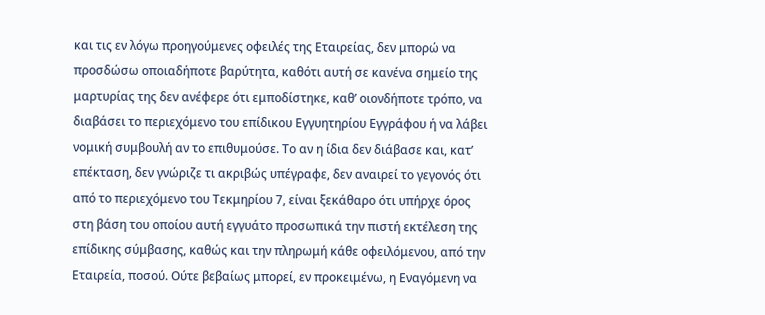και τις εν λόγω προηγούμενες οφειλές της Εταιρείας, δεν μπορώ να προσδώσω οποιαδήποτε βαρύτητα, καθότι αυτή σε κανένα σημείο της μαρτυρίας της δεν ανέφερε ότι εμποδίστηκε, καθ’ οιονδήποτε τρόπο, να διαβάσει το περιεχόμενο του επίδικου Εγγυητηρίου Εγγράφου ή να λάβει νομική συμβουλή αν το επιθυμούσε. Το αν η ίδια δεν διάβασε και, κατ’ επέκταση, δεν γνώριζε τι ακριβώς υπέγραφε, δεν αναιρεί το γεγονός ότι από το περιεχόμενο του Τεκμηρίου 7, είναι ξεκάθαρο ότι υπήρχε όρος στη βάση του οποίου αυτή εγγυάτο προσωπικά την πιστή εκτέλεση της επίδικης σύμβασης, καθώς και την πληρωμή κάθε οφειλόμενου, από την Εταιρεία, ποσού. Ούτε βεβαίως μπορεί, εν προκειμένω, η Εναγόμενη να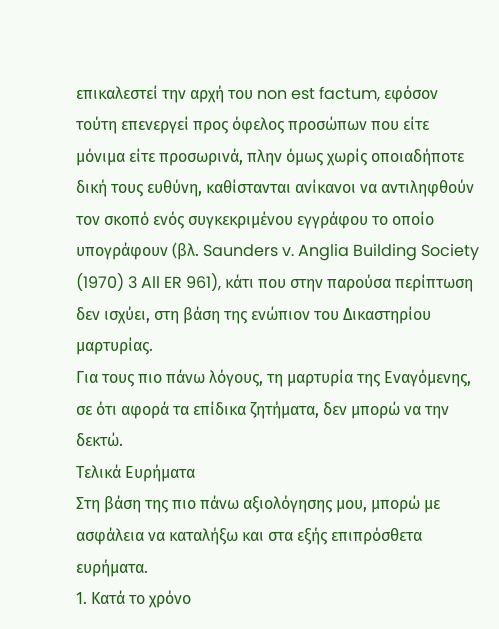επικαλεστεί την αρχή του non est factum, εφόσον τούτη επενεργεί προς όφελος προσώπων που είτε μόνιμα είτε προσωρινά, πλην όμως χωρίς οποιαδήποτε δική τους ευθύνη, καθίστανται ανίκανοι να αντιληφθούν τον σκοπό ενός συγκεκριμένου εγγράφου το οποίο υπογράφουν (βλ. Saunders v. Anglia Building Society (1970) 3 All ER 961), κάτι που στην παρούσα περίπτωση δεν ισχύει, στη βάση της ενώπιον του Δικαστηρίου μαρτυρίας.
Για τους πιο πάνω λόγους, τη μαρτυρία της Εναγόμενης, σε ότι αφορά τα επίδικα ζητήματα, δεν μπορώ να την δεκτώ.
Τελικά Ευρήματα
Στη βάση της πιο πάνω αξιολόγησης μου, μπορώ με ασφάλεια να καταλήξω και στα εξής επιπρόσθετα ευρήματα.
1. Κατά το χρόνο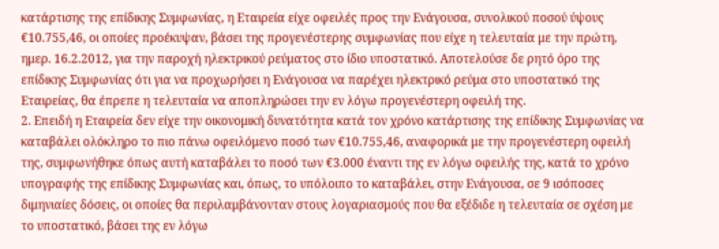κατάρτισης της επίδικης Συμφωνίας, η Εταιρεία είχε οφειλές προς την Ενάγουσα, συνολικού ποσού ύψους €10.755,46, οι οποίες προέκυψαν, βάσει της προγενέστερης συμφωνίας που είχε η τελευταία με την πρώτη, ημερ. 16.2.2012, για την παροχή ηλεκτρικού ρεύματος στο ίδιο υποστατικό. Αποτελούσε δε ρητό όρο της επίδικης Συμφωνίας ότι για να προχωρήσει η Ενάγουσα να παρέχει ηλεκτρικό ρεύμα στο υποστατικό της Εταιρείας, θα έπρεπε η τελευταία να αποπληρώσει την εν λόγω προγενέστερη οφειλή της.
2. Επειδή η Εταιρεία δεν είχε την οικονομική δυνατότητα κατά τον χρόνο κατάρτισης της επίδικης Συμφωνίας να καταβάλει ολόκληρο το πιο πάνω οφειλόμενο ποσό των €10.755,46, αναφορικά με την προγενέστερη οφειλή της, συμφωνήθηκε όπως αυτή καταβάλει το ποσό των €3.000 έναντι της εν λόγω οφειλής της, κατά το χρόνο υπογραφής της επίδικης Συμφωνίας και, όπως, το υπόλοιπο το καταβάλει, στην Ενάγουσα, σε 9 ισόποσες διμηνιαίες δόσεις, οι οποίες θα περιλαμβάνονταν στους λογαριασμούς που θα εξέδιδε η τελευταία σε σχέση με το υποστατικό, βάσει της εν λόγω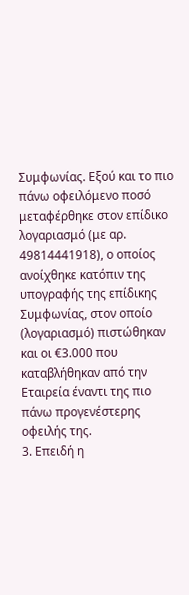Συμφωνίας. Εξού και το πιο πάνω οφειλόμενο ποσό μεταφέρθηκε στον επίδικο λογαριασμό (με αρ. 49814441918), ο οποίος ανοίχθηκε κατόπιν της υπογραφής της επίδικης Συμφωνίας, στον οποίο (λογαριασμό) πιστώθηκαν και οι €3.000 που καταβλήθηκαν από την Εταιρεία έναντι της πιο πάνω προγενέστερης οφειλής της.
3. Επειδή η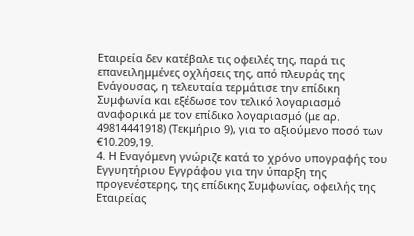Εταιρεία δεν κατέβαλε τις οφειλές της, παρά τις επανειλημμένες οχλήσεις της, από πλευράς της Ενάγουσας, η τελευταία τερμάτισε την επίδικη Συμφωνία και εξέδωσε τον τελικό λογαριασμό αναφορικά με τον επίδικο λογαριασμό (με αρ. 49814441918) (Τεκμήριο 9), για το αξιούμενο ποσό των €10.209,19.
4. Η Εναγόμενη γνώριζε κατά το χρόνο υπογραφής του Εγγυητήριου Εγγράφου για την ύπαρξη της προγενέστερης, της επίδικης Συμφωνίας, οφειλής της Εταιρείας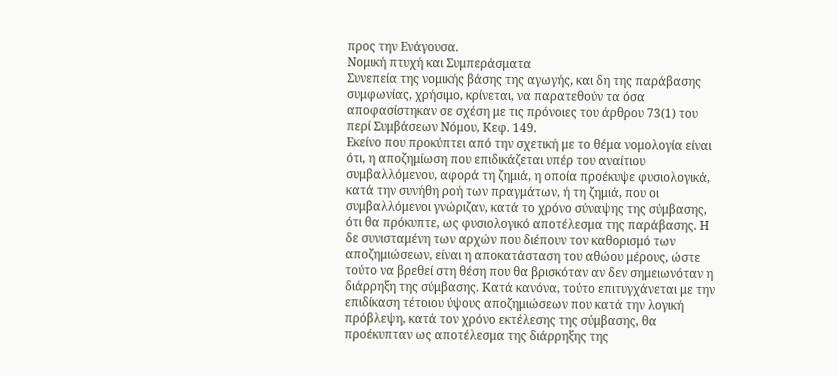προς την Ενάγουσα.
Νομική πτυχή και Συμπεράσματα
Συνεπεία της νομικής βάσης της αγωγής, και δη της παράβασης συμφωνίας, χρήσιμο, κρίνεται, να παρατεθούν τα όσα αποφασίστηκαν σε σχέση με τις πρόνοιες του άρθρου 73(1) του περί Συμβάσεων Νόμου, Κεφ. 149.
Εκείνο που προκύπτει από την σχετική με το θέμα νομολογία είναι ότι, η αποζημίωση που επιδικάζεται υπέρ του αναίτιου συμβαλλόμενου, αφορά τη ζημιά, η οποία προέκυψε φυσιολογικά, κατά την συνήθη ροή των πραγμάτων, ή τη ζημιά, που οι συμβαλλόμενοι γνώριζαν, κατά το χρόνο σύναψης της σύμβασης, ότι θα πρόκυπτε, ως φυσιολογικό αποτέλεσμα της παράβασης. Η δε συνισταμένη των αρχών που διέπουν τον καθορισμό των αποζημιώσεων, είναι η αποκατάσταση του αθώου μέρους, ώστε τούτο να βρεθεί στη θέση που θα βρισκόταν αν δεν σημειωνόταν η διάρρηξη της σύμβασης. Κατά κανόνα, τούτο επιτυγχάνεται με την επιδίκαση τέτοιου ύψους αποζημιώσεων που κατά την λογική πρόβλεψη, κατά τον χρόνο εκτέλεσης της σύμβασης, θα πρoέκυπταν ως αποτέλεσμα της διάρρηξης της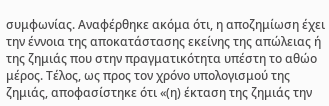συμφωνίας. Αναφέρθηκε ακόμα ότι, η αποζημίωση έχει την έννοια της αποκατάστασης εκείνης της απώλειας ή της ζημιάς που στην πραγματικότητα υπέστη το αθώο μέρος. Τέλος, ως προς τον χρόνο υπολογισμού της ζημιάς, αποφασίστηκε ότι «(η) έκταση της ζημιάς την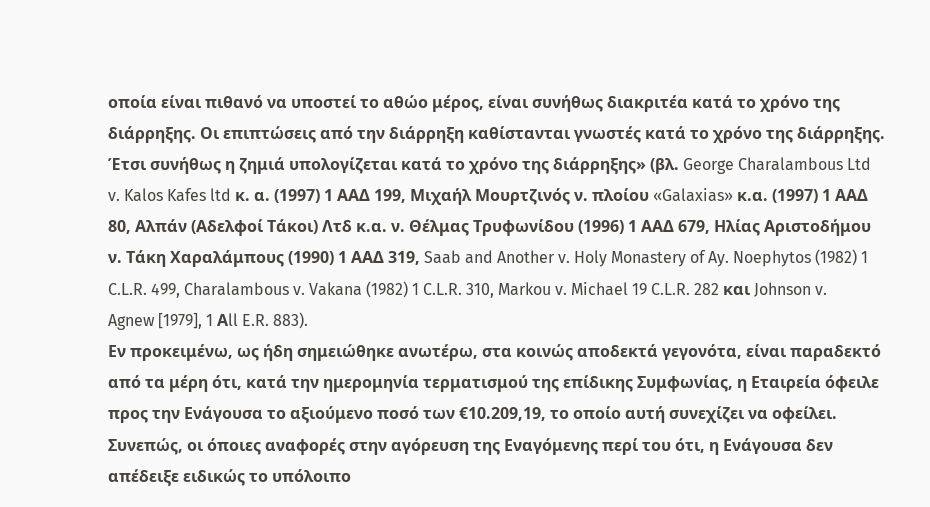οποία είναι πιθανό να υποστεί το αθώο μέρος, είναι συνήθως διακριτέα κατά το χρόνο της διάρρηξης. Οι επιπτώσεις από την διάρρηξη καθίστανται γνωστές κατά το χρόνο της διάρρηξης. Έτσι συνήθως η ζημιά υπολογίζεται κατά το χρόνο της διάρρηξης» (βλ. George Charalambous Ltd v. Kalos Kafes ltd κ. α. (1997) 1 ΑΑΔ 199, Μιχαήλ Μουρτζινός ν. πλοίου «Galaxias» κ.α. (1997) 1 ΑΑΔ 80, Αλπάν (Αδελφοί Τάκοι) Λτδ κ.α. ν. Θέλμας Τρυφωνίδου (1996) 1 ΑΑΔ 679, Ηλίας Αριστοδήμου ν. Τάκη Χαραλάμπους (1990) 1 ΑΑΔ 319, Saab and Another v. Holy Monastery of Ay. Noephytos (1982) 1 C.L.R. 499, Charalambous v. Vakana (1982) 1 C.L.R. 310, Markou v. Michael 19 C.L.R. 282 και Johnson v. Agnew [1979], 1 Αll E.R. 883).
Εν προκειμένω, ως ήδη σημειώθηκε ανωτέρω, στα κοινώς αποδεκτά γεγονότα, είναι παραδεκτό από τα μέρη ότι, κατά την ημερομηνία τερματισμού της επίδικης Συμφωνίας, η Εταιρεία όφειλε προς την Ενάγουσα το αξιούμενο ποσό των €10.209,19, το οποίο αυτή συνεχίζει να οφείλει. Συνεπώς, οι όποιες αναφορές στην αγόρευση της Εναγόμενης περί του ότι, η Ενάγουσα δεν απέδειξε ειδικώς το υπόλοιπο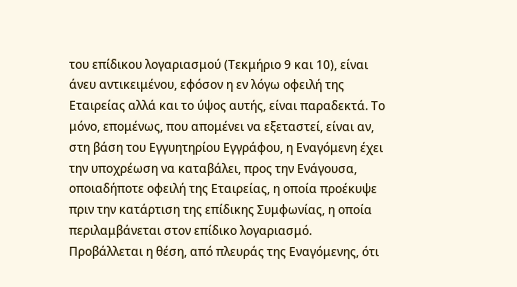του επίδικου λογαριασμού (Τεκμήριο 9 και 10), είναι άνευ αντικειμένου, εφόσον η εν λόγω οφειλή της Εταιρείας αλλά και το ύψος αυτής, είναι παραδεκτά. Το μόνο, επομένως, που απομένει να εξεταστεί, είναι αν, στη βάση του Εγγυητηρίου Εγγράφου, η Εναγόμενη έχει την υποχρέωση να καταβάλει, προς την Ενάγουσα, οποιαδήποτε οφειλή της Εταιρείας, η οποία προέκυψε πριν την κατάρτιση της επίδικης Συμφωνίας, η οποία περιλαμβάνεται στον επίδικο λογαριασμό.
Προβάλλεται η θέση, από πλευράς της Εναγόμενης, ότι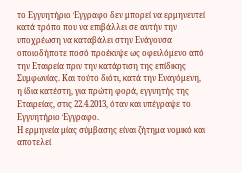το Εγγυητήριο Έγγραφο δεν μπορεί να ερμηνευτεί κατά τρόπο που να επιβάλλει σε αυτήν την υποχρέωση να καταβάλει στην Ενάγουσα οποιοδήποτε ποσό προέκυψε ως οφειλόμενο από την Εταιρεία πριν την κατάρτιση της επίδικης Συμφωνίας. Και τούτο διότι, κατά την Εναγόμενη, η ίδια κατέστη, για πρώτη φορά, εγγυητής της Εταιρείας, στις 22.4.2013, όταν και υπέγραψε το Εγγυητήριο Έγγραφο.
Η ερμηνεία μίας σύμβασης είναι ζήτημα νομικό και αποτελεί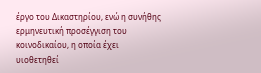έργο του Δικαστηρίου, ενώ η συνήθης ερμηνευτική προσέγγιση του κοινοδικαίου, η οποία έχει υιοθετηθεί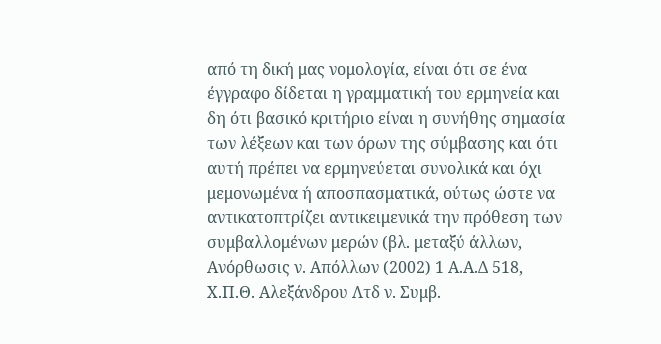από τη δική μας νομολογία, είναι ότι σε ένα έγγραφο δίδεται η γραμματική του ερμηνεία και δη ότι βασικό κριτήριο είναι η συνήθης σημασία των λέξεων και των όρων της σύμβασης και ότι αυτή πρέπει να ερμηνεύεται συνολικά και όχι μεμονωμένα ή αποσπασματικά, ούτως ώστε να αντικατοπτρίζει αντικειμενικά την πρόθεση των συμβαλλομένων μερών (βλ. μεταξύ άλλων, Ανόρθωσις ν. Απόλλων (2002) 1 Α.Α.Δ 518, Χ.Π.Θ. Αλεξάνδρου Λτδ ν. Συμβ.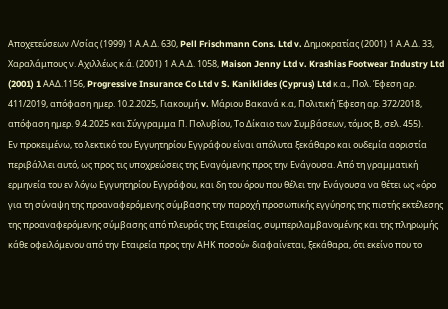Αποχετεύσεων Λ/σίας (1999) 1 Α.Α.Δ. 630, Pell Frischmann Cons. Ltd v. Δημοκρατίας (2001) 1 Α.Α.Δ. 33, Χαραλάμπους ν. Αχιλλέως κ.ά. (2001) 1 Α.Α.Δ. 1058, Maison Jenny Ltd v. Krashias Footwear Industry Ltd (2001) 1 AAΔ.1156, Progressive Insurance Co Ltd v S. Kaniklides (Cyprus) Ltd κ.α., Πολ. Έφεση αρ. 411/2019, απόφαση ημερ. 10.2.2025, Γιακουμή v. Μάριου Βακανά κ.α, Πολιτική Έφεση αρ. 372/2018, απόφαση ημερ. 9.4.2025 και Σύγγραμμα Π. Πολυβίου, Το Δίκαιο των Συμβάσεων, τόμος Β, σελ. 455).
Εν προκειμένω, το λεκτικό του Εγγυητηρίου Εγγράφου είναι απόλυτα ξεκάθαρο και ουδεμία αοριστία περιβάλλει αυτό, ως προς τις υποχρεώσεις της Εναγόμενης προς την Ενάγουσα. Από τη γραμματική ερμηνεία του εν λόγω Εγγυητηρίου Εγγράφου, και δη του όρου που θέλει την Ενάγουσα να θέτει ως «όρο για τη σύναψη της προαναφερόμενης σύμβασης την παροχή προσωπικής εγγύησης της πιστής εκτέλεσης της προαναφερόμενης σύμβασης από πλευράς της Εταιρείας, συμπεριλαμβανομένης και της πληρωμής κάθε οφειλόμενου από την Εταιρεία προς την ΑΗΚ ποσού» διαφαίνεται, ξεκάθαρα, ότι εκείνο που το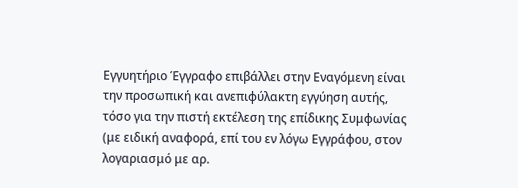Εγγυητήριο Έγγραφο επιβάλλει στην Εναγόμενη είναι την προσωπική και ανεπιφύλακτη εγγύηση αυτής, τόσο για την πιστή εκτέλεση της επίδικης Συμφωνίας (με ειδική αναφορά, επί του εν λόγω Εγγράφου, στον λογαριασμό με αρ.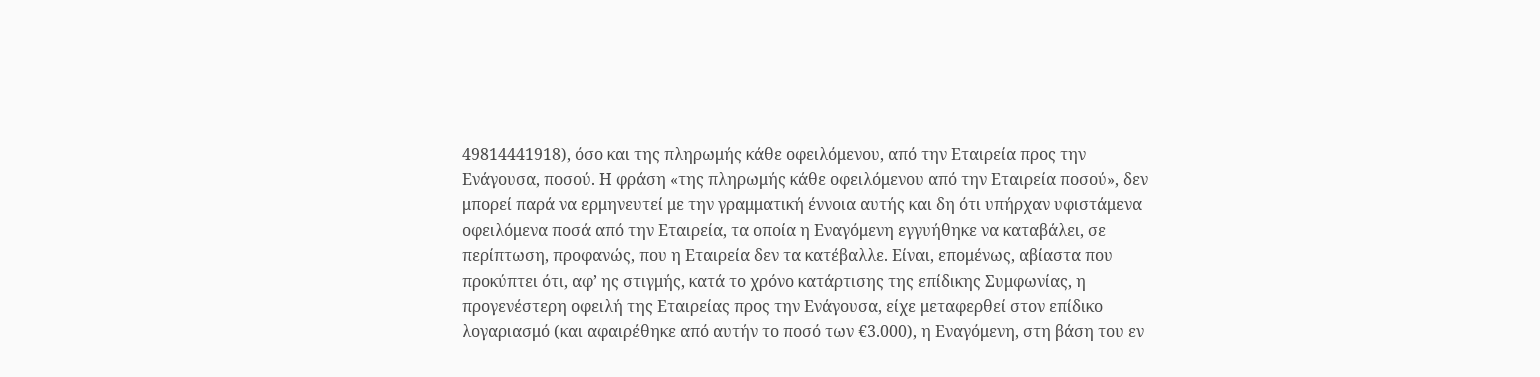49814441918), όσο και της πληρωμής κάθε οφειλόμενου, από την Εταιρεία προς την Ενάγουσα, ποσού. Η φράση «της πληρωμής κάθε οφειλόμενου από την Εταιρεία ποσού», δεν μπορεί παρά να ερμηνευτεί με την γραμματική έννοια αυτής και δη ότι υπήρχαν υφιστάμενα οφειλόμενα ποσά από την Εταιρεία, τα οποία η Εναγόμενη εγγυήθηκε να καταβάλει, σε περίπτωση, προφανώς, που η Εταιρεία δεν τα κατέβαλλε. Είναι, επομένως, αβίαστα που προκύπτει ότι, αφ’ ης στιγμής, κατά το χρόνο κατάρτισης της επίδικης Συμφωνίας, η προγενέστερη οφειλή της Εταιρείας προς την Ενάγουσα, είχε μεταφερθεί στον επίδικο λογαριασμό (και αφαιρέθηκε από αυτήν το ποσό των €3.000), η Εναγόμενη, στη βάση του εν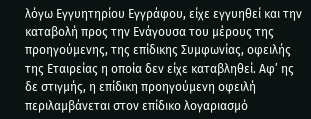λόγω Εγγυητηρίου Εγγράφου, είχε εγγυηθεί και την καταβολή προς την Ενάγουσα του μέρους της προηγούμενης, της επίδικης Συμφωνίας, οφειλής της Εταιρείας η οποία δεν είχε καταβληθεί. Αφ’ ης δε στιγμής, η επίδικη προηγούμενη οφειλή περιλαμβάνεται στον επίδικο λογαριασμό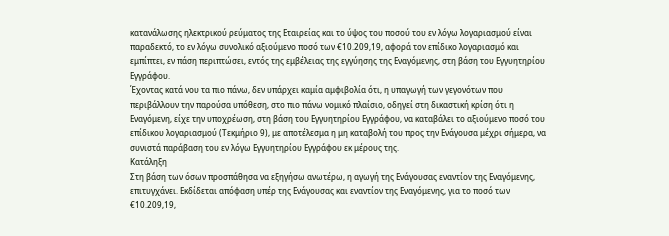κατανάλωσης ηλεκτρικού ρεύματος της Εταιρείας και το ύψος του ποσού του εν λόγω λογαριασμού είναι παραδεκτό, το εν λόγω συνολικό αξιούμενο ποσό των €10.209,19, αφορά τον επίδικο λογαριασμό και εμπίπτει, εν πάση περιπτώσει, εντός της εμβέλειας της εγγύησης της Εναγόμενης, στη βάση του Εγγυητηρίου Εγγράφου.
Έχοντας κατά νου τα πιο πάνω, δεν υπάρχει καμία αμφιβολία ότι, η υπαγωγή των γεγονότων που περιβάλλουν την παρούσα υπόθεση, στο πιο πάνω νομικό πλαίσιο, οδηγεί στη δικαστική κρίση ότι η Εναγόμενη, είχε την υποχρέωση, στη βάση του Εγγυητηρίου Εγγράφου, να καταβάλει το αξιούμενο ποσό του επίδικου λογαριασμού (Τεκμήριο 9), με αποτέλεσμα η μη καταβολή του προς την Ενάγουσα μέχρι σήμερα, να συνιστά παράβαση του εν λόγω Εγγυητηρίου Εγγράφου εκ μέρους της.
Κατάληξη
Στη βάση των όσων προσπάθησα να εξηγήσω ανωτέρω, η αγωγή της Ενάγουσας εναντίον της Εναγόμενης, επιτυγχάνει. Εκδίδεται απόφαση υπέρ της Ενάγουσας και εναντίον της Εναγόμενης, για το ποσό των €10.209,19,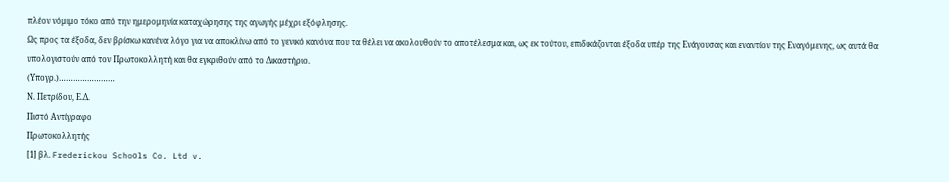πλέον νόμιμο τόκο από την ημερομηνία καταχώρησης της αγωγής μέχρι εξόφλησης.
Ως προς τα έξοδα, δεν βρίσκω κανένα λόγο για να αποκλίνω από το γενικό κανόνα που τα θέλει να ακολουθούν το αποτέλεσμα και, ως εκ τούτου, επιδικάζονται έξοδα υπέρ της Ενάγουσας και εναντίον της Εναγόμενης, ως αυτά θα υπολογιστούν από τον Πρωτοκολλητή και θα εγκριθούν από το Δικαστήριο.
(Υπογρ.)……………………
Ν. Πετρίδου, Ε.Δ.
Πιστό Αντίγραφο
Πρωτοκολλητής
[1] βλ. Frederickou Schoοls Co. Ltd v.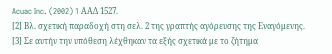Acuac Inc. (2002) 1 ΑΑΔ 1527.
[2] Βλ. σχετική παραδοχή στη σελ. 2 της γραπτής αγόρευσης της Εναγόμενης.
[3] Σε αυτήν την υπόθεση λέχθηκαν τα εξής σχετικά με το ζήτημα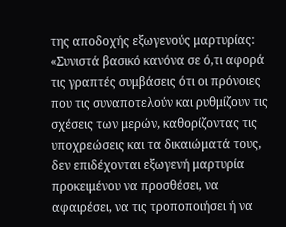της αποδοχής εξωγενούς μαρτυρίας: «Συνιστά βασικό κανόνα σε ό,τι αφορά τις γραπτές συμβάσεις ότι οι πρόνοιες που τις συναποτελούν και ρυθμίζουν τις σχέσεις των μερών, καθορίζοντας τις υποχρεώσεις και τα δικαιώματά τους, δεν επιδέχονται εξωγενή μαρτυρία προκειμένου να προσθέσει, να αφαιρέσει, να τις τροποποιήσει ή να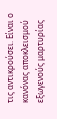τις αντικρούσει. Είναι ο κανόνας αποκλεισμού εξωγενούς μαρτυρίας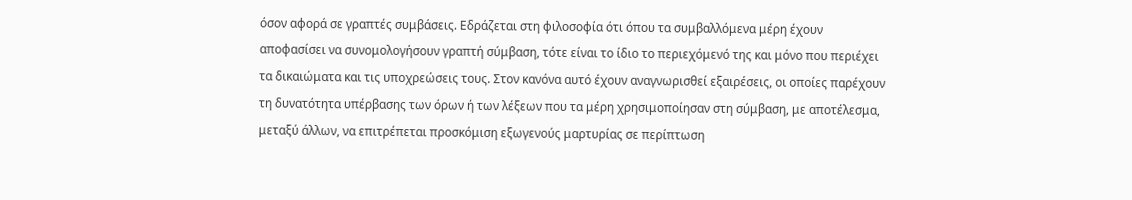όσον αφορά σε γραπτές συμβάσεις. Εδράζεται στη φιλοσοφία ότι όπου τα συμβαλλόμενα μέρη έχουν αποφασίσει να συνομολογήσουν γραπτή σύμβαση, τότε είναι το ίδιο το περιεχόμενό της και μόνο που περιέχει τα δικαιώματα και τις υποχρεώσεις τους. Στον κανόνα αυτό έχουν αναγνωρισθεί εξαιρέσεις, οι οποίες παρέχουν τη δυνατότητα υπέρβασης των όρων ή των λέξεων που τα μέρη χρησιμοποίησαν στη σύμβαση, με αποτέλεσμα, μεταξύ άλλων, να επιτρέπεται προσκόμιση εξωγενούς μαρτυρίας σε περίπτωση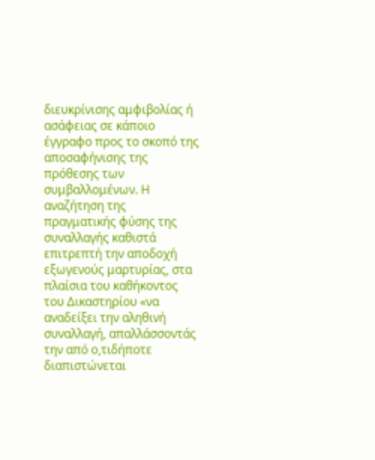διευκρίνισης αμφιβολίας ή ασάφειας σε κάποιο έγγραφο προς το σκοπό της αποσαφήνισης της πρόθεσης των συμβαλλομένων. Η αναζήτηση της πραγματικής φύσης της συναλλαγής καθιστά επιτρεπτή την αποδοχή εξωγενούς μαρτυρίας, στα πλαίσια του καθήκοντος του Δικαστηρίου «να αναδείξει την αληθινή συναλλαγή, απαλλάσσοντάς την από ο,τιδήποτε διαπιστώνεται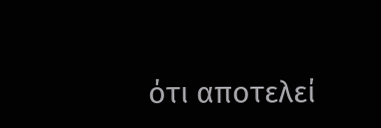ότι αποτελεί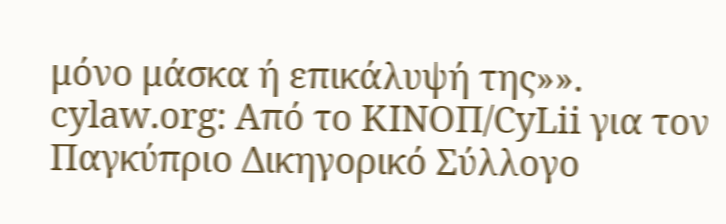μόνο μάσκα ή επικάλυψή της»».
cylaw.org: Από το ΚΙΝOΠ/CyLii για τον Παγκύπριο Δικηγορικό Σύλλογο